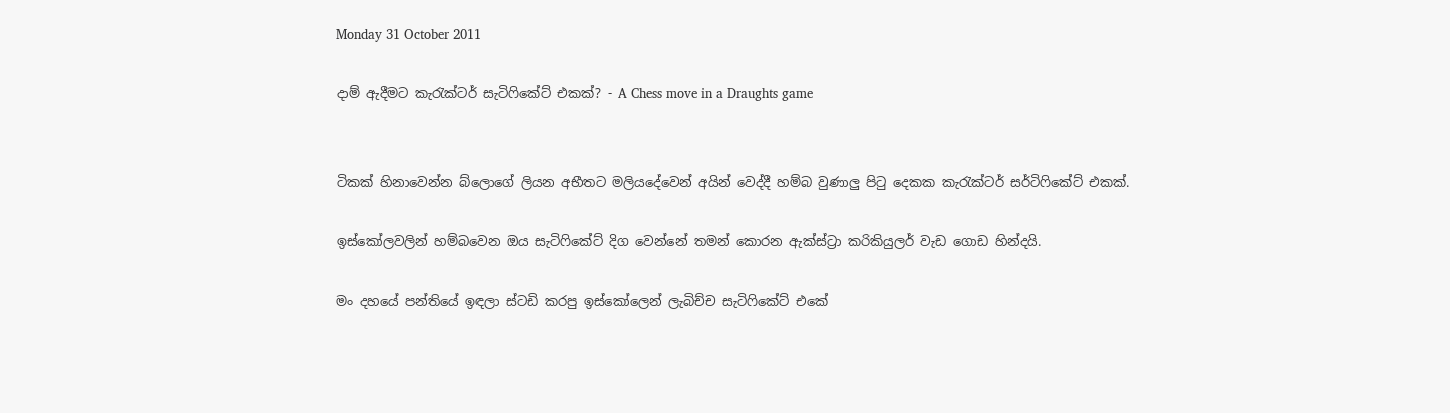Monday 31 October 2011

දාම් ඇදීමට කැරැක්ටර් සැටිෆිකේට් එකක්? - A Chess move in a Draughts game


ටිකක් හිනාවෙන්න බ්ලොගේ ලියන අභීතට මලියදේවෙන් අයින් වෙද්දී හම්බ වුණාලු පිටු දෙකක කැරැක්ටර් සර්ටිෆිකේට් එකක්.

ඉස්කෝලවලින් හම්බවෙන ඔය සැටිෆිකේට් දිග වෙන්නේ තමන් කොරන ඇක්ස්ට්‍රා කරිකියුලර් වැඩ ගොඩ හින්දයි.

මං දහයේ පන්තියේ ඉඳලා ස්ටඩි කරපු ඉස්කෝලෙන් ලැබිච්ච සැටිෆිකේට් එකේ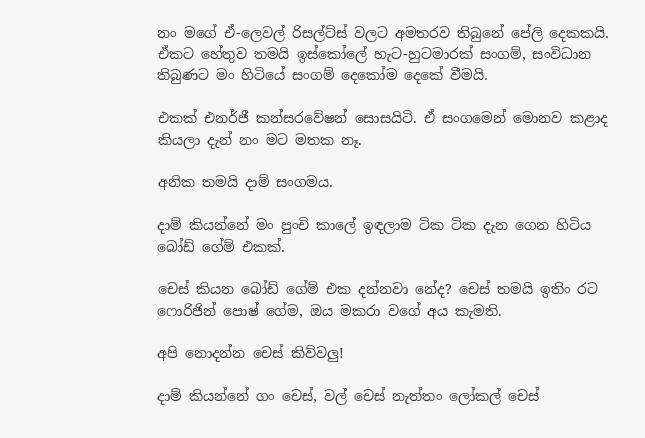නං මගේ ඒ-ලෙවල් රිසල්ට්ස් වලට අමතරව තිබුනේ පේලි දෙකකයි. ඒකට හේතුව තමයි ඉස්කෝලේ හැට-හුටමාරක් සංගම්, සංවිධාන තිබුණට මං හිටියේ සංගම් දෙකෝම දෙකේ වීමයි.

එකක් එනර්ජී කන්සරවේෂන් සොසයිටි. ඒ සංගමෙන් මොනව කළාද කියලා දැන් නං මට මතක නෑ.

අනික තමයි දාම් සංගමය.

දාම් කියන්නේ මං පුංචි කාලේ ඉඳලාම ටික ටික දැන ගෙන හිටිය බෝඩ් ගේම් එකක්.

චෙස් කියන බෝඩ් ගේම් එක දන්නවා නේද? චෙස් තමයි ඉතිං රට ෆොරිජින් පොෂ් ගේම, ඔය මකරා වගේ අය කැමති.

අපි නොදන්න චෙස් කිව්වලු!

දාම් කියන්නේ ගං චෙස්, වල් චෙස් නැත්තං ලෝකල් චෙස්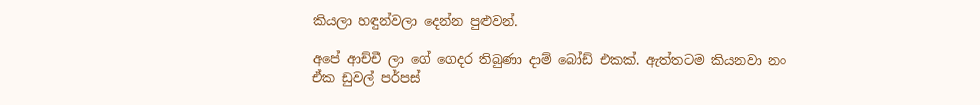කියලා හඳුන්වලා දෙන්න පුළුවන්.

අපේ ආච්චී ලා ගේ ගෙදර තිබුණා දාම් බෝඩ් එකක්. ඇත්තටම කියනවා නං ඒක ඩුවල් පර්පස්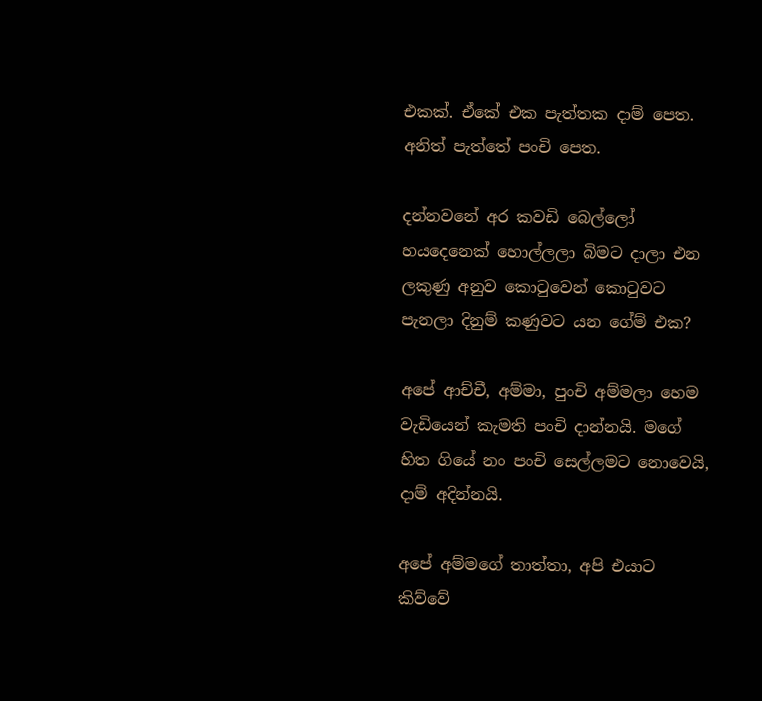එකක්. ඒකේ එක පැත්තක දාම් පෙත. අනිත් පැත්තේ පංචි පෙත.

දන්නවනේ අර කවඩි බෙල්ලෝ හයදෙනෙක් හොල්ලලා බිමට දාලා එන ලකුණු අනුව කොටුවෙන් කොටුවට පැනලා දිනුම් කණුවට යන ගේම් එක?

අපේ ආච්චී, අම්මා, පුංචි අම්මලා හෙම වැඩියෙන් කැමති පංචි දාන්නයි. මගේ හිත ගියේ නං පංචි සෙල්ලමට නොවෙයි, දාම් අදින්නයි.

අපේ අම්මගේ තාත්තා, අපි එයාට කිව්වේ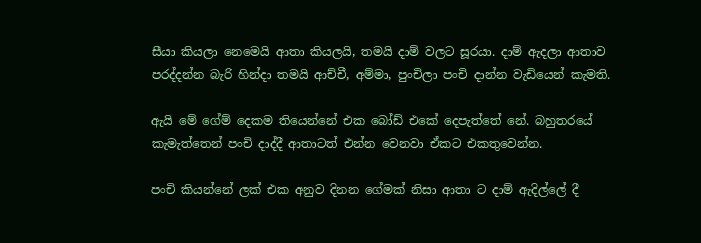සීයා කියලා නෙමෙයි ආතා කියලයි, තමයි දාම් වලට සූරයා. දාම් ඇදලා ආතාව පරද්දන්න බැරි හින්දා තමයි ආච්චී, අම්මා, පුංචිලා පංචි දාන්න වැඩියෙන් කැමති.

ඇයි මේ ගේම් දෙකම තියෙන්නේ එක බෝඩ් එකේ දෙපැත්තේ නේ. බහුතරයේ කැමැත්තෙන් පංචි දාද්දී ආතාටත් එන්න වෙනවා ඒකට එකතුවෙන්න.

පංචි කියන්නේ ලක් එක අනුව දිනන ගේමක් නිසා ආතා ට දාම් ඇදිල්ලේ දී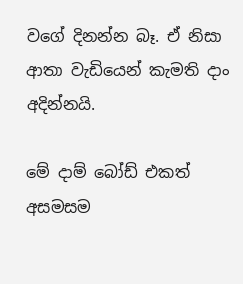වගේ දිනන්න බෑ. ඒ නිසා ආතා වැඩියෙන් කැමති දාං අදින්නයි.

මේ දාම් බෝඩ් එකත් අසමසම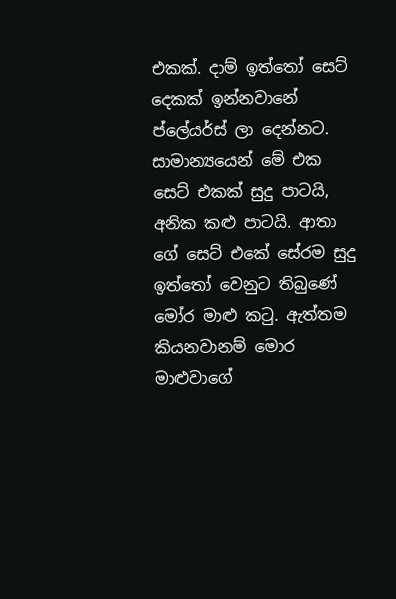එකක්. දාම් ඉත්තෝ සෙට් දෙකක් ඉන්නවානේ ප්ලේයර්ස් ලා දෙන්නට. සාමාන්‍යයෙන් මේ එක සෙට් එකක් සුදු පාටයි, අනික කළු පාටයි. ආතා ගේ සෙට් එකේ සේරම සුදු ඉත්තෝ වෙනුට තිබුණේ මෝර මාළු කටු. ඇත්තම කියනවානම් මොර මාළුවාගේ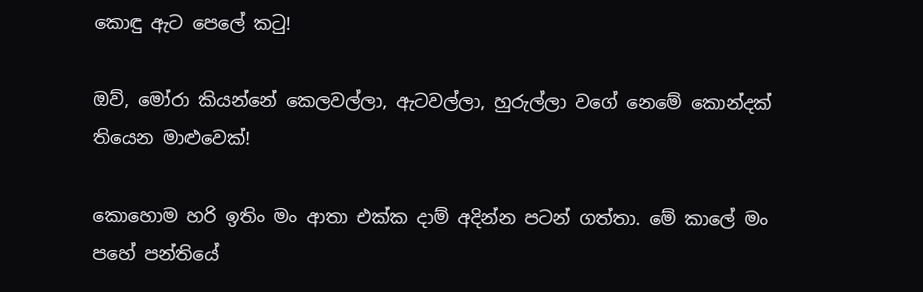කොඳු ඇට පෙලේ කටු!

ඔව්, මෝරා කියන්නේ කෙලවල්ලා, ඇටවල්ලා, හුරුල්ලා වගේ නෙමේ කොන්දක් තියෙන මාළුවෙක්!

කොහොම හරි ඉතිං මං ආතා එක්ක දාම් අදින්න පටන් ගත්තා. මේ කාලේ මං පහේ පන්තියේ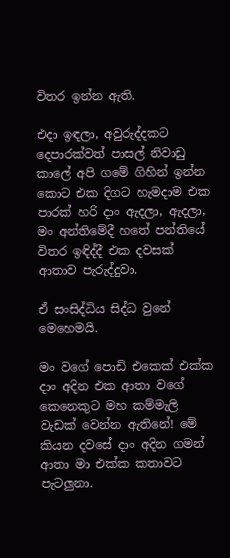විතර ඉන්න ඇති.

එදා ඉඳලා, අවුරුද්දකට දෙපාරක්වත් පාසල් නිවාඩු කාලේ අපි ගමේ ගිහින් ඉන්න කොට එක දිගට හැමදාම එක පාරක් හරි දාං ඇදලා, ඇදලා, මං අන්තිමේදී හතේ පන්තියේ විතර ඉඳිද්දී එක දවසක් ආතාව පැරුද්දුවා.

ඒ සංසිද්ධිය සිද්ධ වුනේ මෙහෙමයි.

මං වගේ පොඩි එකෙක් එක්ක දාං අදින එක ආතා වගේ කෙනෙකුට මහ කම්මැලි වැඩක් වෙන්න ඇතිනේ! මේ කියන දවසේ දාං අදින ගමන් ආතා මා එක්ක කතාවට පැටලුනා.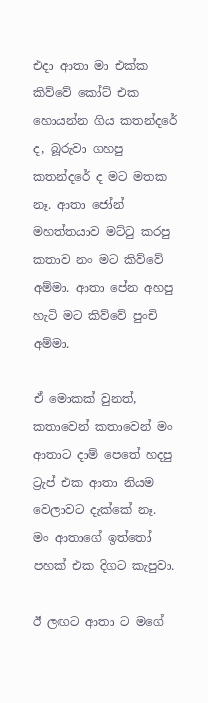එදා ආතා මා එක්ක කිව්වේ කෝට් එක හොයන්න ගිය කතන්දරේ ද, බූරුවා ගහපු කතන්දරේ ද මට මතක නෑ. ආතා ජෝන් මහත්තයාව මට්ටු කරපු කතාව නං මට කිව්වේ අම්මා. ආතා පේන අහපු හැටි මට කිව්වේ පුංචි අම්මා.

ඒ මොකක් වුනත්, කතාවෙන් කතාවෙන් මං ආතාට දාම් පෙතේ හදපු ට්‍රැප් එක ආතා නියම වෙලාවට දැක්කේ නෑ. මං ආතාගේ ඉත්තෝ පහක් එක දිගට කැපුවා.

ඊ ලඟට ආතා ට මගේ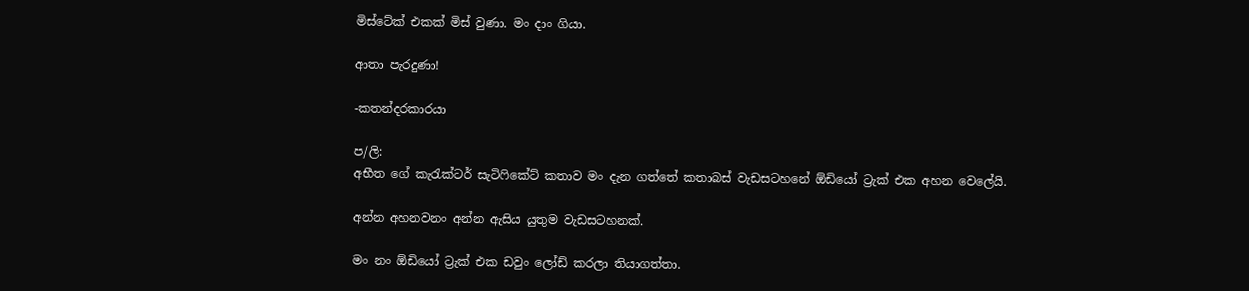මිස්ටේක් එකක් මිස් වුණා. මං දාං ගියා.

ආතා පැරදුණා!

-කතන්දරකාරයා

ප/ලි:
අභීත ගේ කැරැක්ටර් සැටිෆිකේට් කතාව මං දැන ගත්තේ කතාබස් වැඩසටහනේ ඕඩියෝ ට්‍රැක් එක අහන වෙලේයි.

අන්න අහනවනං අන්න ඇසිය යුතුම වැඩසටහනක්.

මං නං ඕඩියෝ ට්‍රැක් එක ඩවුං ලෝඩ් කරලා තියාගත්තා.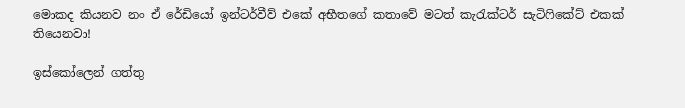මොකද කියනව නං ඒ රේඩියෝ ඉන්ටර්වීව් එකේ අභීතගේ කතාවේ මටත් කැරැක්ටර් සැටිෆිකේට් එකක් තියෙනවා!

ඉස්කෝලෙන් ගත්තු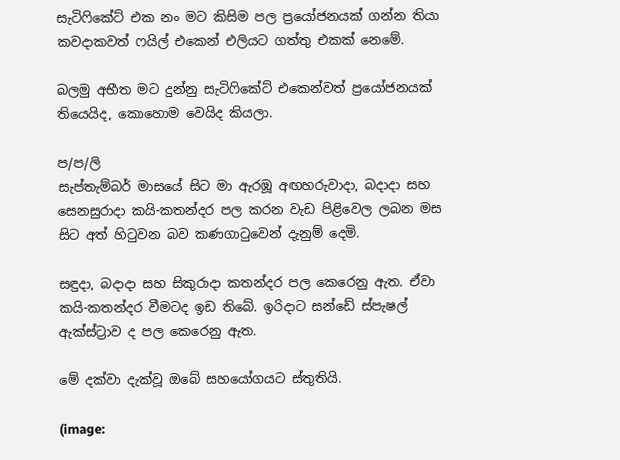සැටිෆිකේට් එක නං මට කිසිම පල ප්‍රයෝජනයක් ගන්න තියා කවදාකවත් ෆයිල් එකෙන් එලියට ගත්තු එකක් නෙමේ.

බලමු අභීත මට දුන්නු සැටිෆිකේට් එකෙන්වත් ප්‍රයෝජනයක් තියෙයිද, කොහොම වෙයිද කියලා.

ප/ප/ලි
සැප්තැම්බර් මාසයේ සිට මා ඇරඹූ අඟහරුවාදා, බදාදා සහ සෙනසුරාදා කයි-කතන්දර පල කරන වැඩ පිළිවෙල ලබන මස සිට අත් හිටුවන බව කණගාටුවෙන් දැනුම් දෙමි.

සඳුදා, බදාදා සහ සිකුරාදා කතන්දර පල කෙරෙනු ඇත. ඒවා කයි-කතන්දර වීමටද ඉඩ තිබේ. ඉරිදාට සන්ඩේ ස්පැෂල් ඇක්ස්ට්‍රාව ද පල කෙරෙනු ඇත.

මේ දක්වා දැක්වූ ඔබේ සහයෝගයට ස්තුතියි.

(image: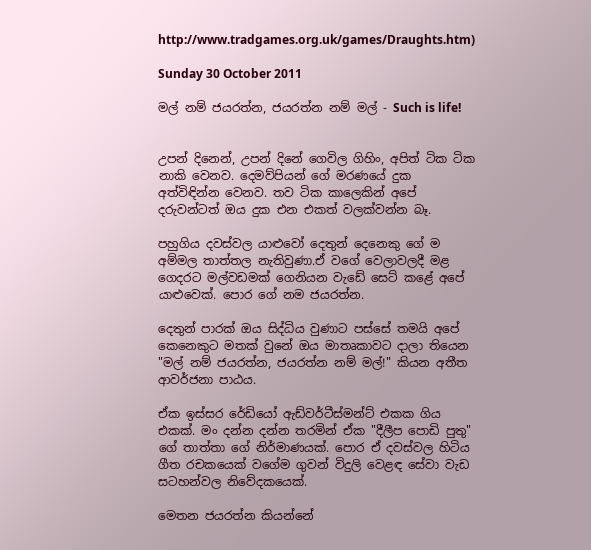http://www.tradgames.org.uk/games/Draughts.htm)

Sunday 30 October 2011

මල් නම් ජයරත්න, ජයරත්න නම් මල් - Such is life!


උපන් දිනෙන්, උපන් දිනේ ගෙවිල ගිහිං, අපිත් ටික ටික නාකි වෙනව. දෙමව්පියන් ගේ මරණයේ දුක අත්විඳින්න වෙනව. තව ටික කාලෙකින් අපේ දරුවන්ටත් ඔය දුක එන එකත් වලක්වන්න බෑ.

පහුගිය දවස්වල යාළුවෝ දෙතුන් දෙනෙකු ගේ ම අම්මල තාත්තල නැතිවුණා.ඒ වගේ වෙලාවලදී මළ ගෙදරට මල්වඩමක් ගෙනියන වැඩේ සෙට් කළේ අපේ යාළුවෙක්. පොර ගේ නම ජයරත්න.

දෙතුන් පාරක් ඔය සිද්ධිය වුණාට පස්සේ තමයි අපේ කෙනෙකුට මතක් වුනේ ඔය මාතෘකාවට දාලා තියෙන "මල් නම් ජයරත්න, ජයරත්න නම් මල්!" කියන අතීත ආවර්ජනා පාඨය.

ඒක ඉස්සර රේඩියෝ ඇඩ්වර්ටීස්මන්ට් එකක ගිය එකක්. මං දන්න දන්න තරමින් ඒක "දීලීප පොඩි පුතු" ගේ තාත්තා ගේ නිර්මාණයක්. පොර ඒ දවස්වල හිටිය ගීත රචකයෙක් වගේම ගුවන් විදුලි වෙළඳ සේවා වැඩ සටහන්වල නිවේදකයෙක්.

මෙතන ජයරත්න කියන්නේ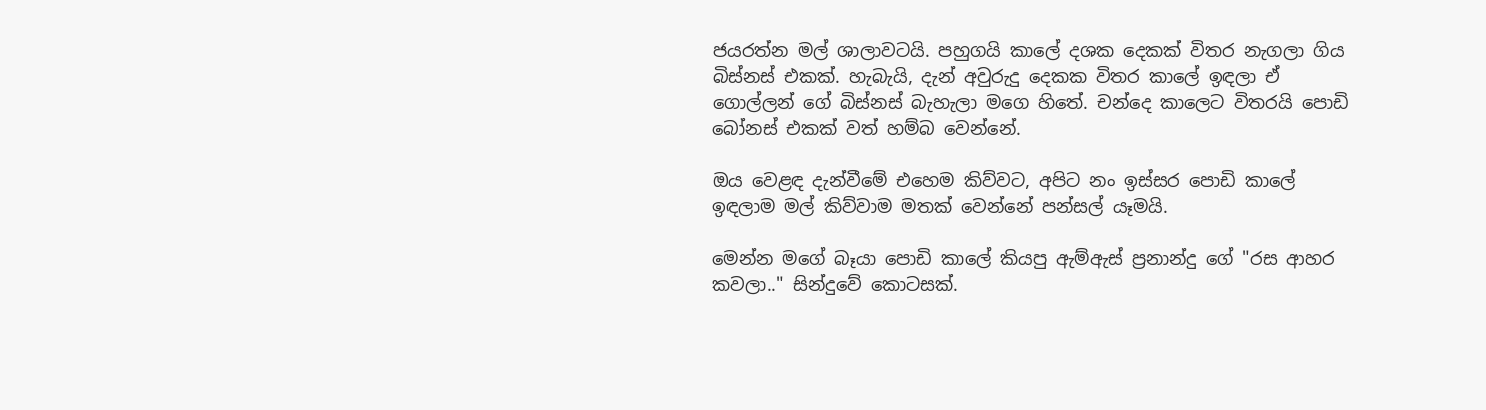ජයරත්න මල් ශාලාවටයි. පහුගයි කාලේ දශක දෙකක් විතර නැගලා ගිය බිස්නස් එකක්. හැබැයි, දැන් අවුරුදු දෙකක විතර කාලේ ඉඳලා ඒ ගොල්ලන් ගේ බිස්නස් බැහැලා මගෙ හිතේ. චන්දෙ කාලෙට විතරයි පොඩි බෝනස් එකක් වත් හම්බ වෙන්නේ.

ඔය වෙළඳ දැන්වීමේ එහෙම කිව්වට, අපිට නං ඉස්සර පොඩි කාලේ ඉඳලාම මල් කිව්වාම මතක් වෙන්නේ පන්සල් යෑමයි.

මෙන්න මගේ බෑයා පොඩි කාලේ කියපු ඇම්ඇස් ප්‍රනාන්දු ගේ "රස ආහර කවලා.." සින්දුවේ කොටසක්.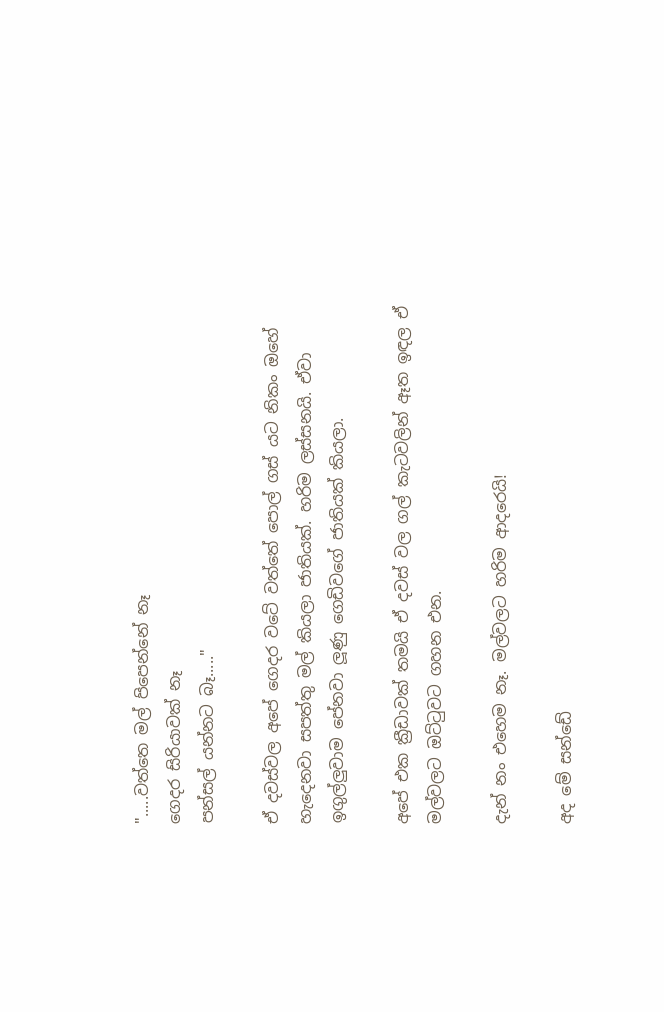".....වත්තෙ මල් පිපෙන්නේ නෑ
ගෙදර සිරියාවක් නෑ
පන්සල් යන්නට බෑ....."

ඒ දවස්වල අපේ ගෙදර වටේ වත්තේ පොල් ගස් යට නිකං ඔහේ හැදෙනවා සපත්තු මල් කියලා ජාතියක්. හරිම ලස්සනයි. ඒවා ඉගුල්ලුවාම පේනවා ලූණු ගෙඩිවගේ ජාතියක් කියලා.

අපේ එක ක්‍රීඩාවක් තමයි ඒ දවස් වල ගල් කැටවලින් ඈත ඉඳල ඒ මල්වලට ඔට්ටුවට ගහන එන.

දැන් නං එහෙම නෑ. මල්වලට හරිම ආදරෙයි!

අද මේ සන්ඩේ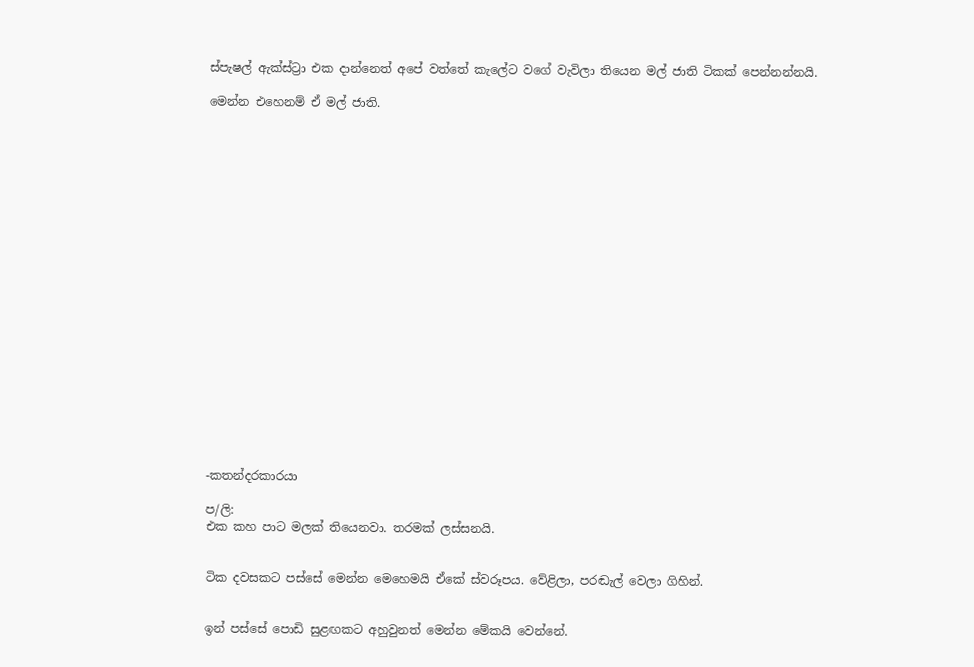ස්පැෂල් ඇක්ස්ට්‍රා එක දාන්නෙත් අපේ වත්තේ කැලේට වගේ වැවිලා තියෙන මල් ජාති ටිකක් පෙන්නන්නයි.

මෙන්න එහෙනම් ඒ මල් ජාති.





















-කතන්දරකාරයා

ප/ලි:
එක කහ පාට මලක් තියෙනවා. තරමක් ලස්සනයි.


ටික දවසකට පස්සේ මෙන්න මෙහෙමයි ඒකේ ස්වරූපය. වේළිලා, පරඬැල් වෙලා ගිහින්.


ඉන් පස්සේ පොඩි සුළඟකට අහුවුනත් මෙන්න මේකයි වෙන්නේ.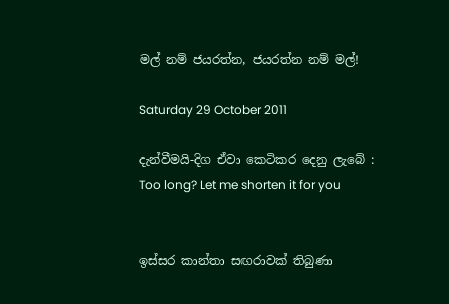මල් නම් ජයරත්න, ජයරත්න නම් මල්!

Saturday 29 October 2011

දැන්වීමයි-දිග ඒවා කෙටිකර දෙනු ලැබේ : Too long? Let me shorten it for you


ඉස්සර කාන්තා සඟරාවක් තිබුණා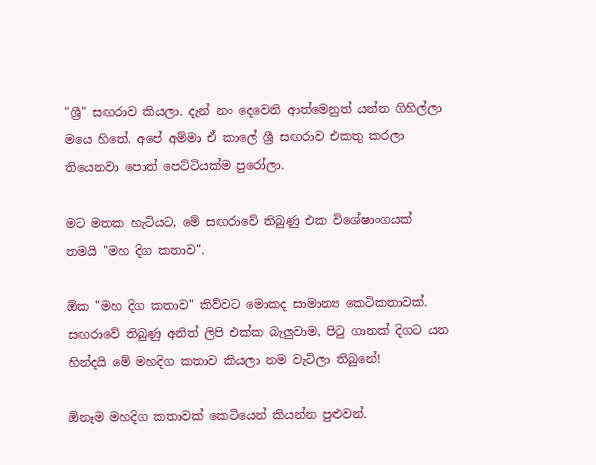"ශ්‍රී" සඟරාව කියලා. දැන් නං දෙවෙනි ආත්මෙනුත් යන්න ගිහිල්ලා මයෙ හිතේ. අපේ අම්මා ඒ කාලේ ශ්‍රී සඟරාව එකතු කරලා තියෙනවා පොත් පෙට්ටියක්ම පුරෝලා.

මට මතක හැටියට, මේ සඟරාවේ තිබුණු එක විශේෂාංගයක් තමයි "මහ දිග කතාව".

ඕක "මහ දිග කතාව" කිව්වට මොකද සාමාන්‍ය කෙටිකතාවක්. සඟරාවේ තිබුණු අනිත් ලිපි එක්ක බැලුවාම, පිටු ගානක් දිගට යන හින්දයි මේ මහදිග කතාව කියලා නම වැටිලා තිබුනේ!

ඕනෑම මහදිග කතාවක් කෙටියෙන් කියන්න පුළුවන්.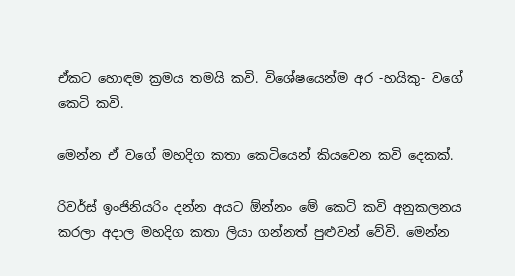ඒකට හොඳම ක්‍රමය තමයි කවි. විශේෂයෙන්ම අර -හයිකු- වගේ කෙටි කවි.

මෙන්න ඒ වගේ මහදිග කතා කෙටියෙන් කියවෙන කවි දෙකක්.

රිවර්ස් ඉංජිනියරිං දන්න අයට ඕන්නං මේ කෙටි කවි අනුකලනය කරලා අදාල මහදිග කතා ලියා ගන්නත් පුළුවන් වේවි. මෙන්න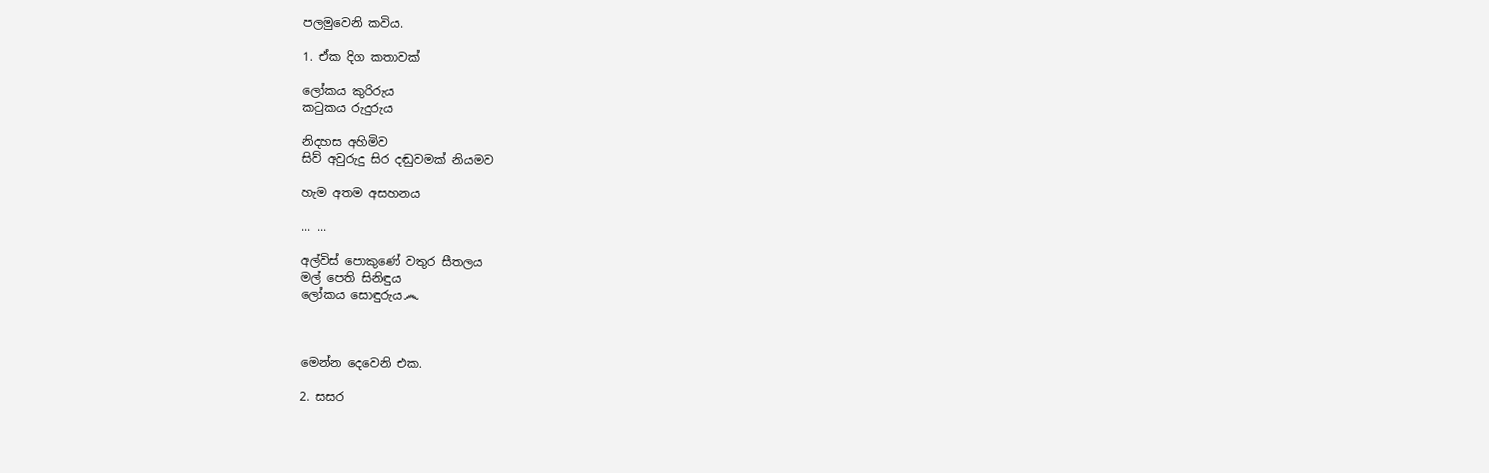පලමුවෙනි කවිය.

1. ඒක දිග කතාවක්

ලෝකය කුරිරුය
කටුකය රුදුරුය

නිදහස අහිමිව
සිව් අවුරුදු සිර දඬුවමක් නියමව

හැම අතම අසහනය

... ...

අල්විස් පොකුණේ වතුර සීතලය
මල් පෙති සිනිඳුය
ලෝකය සොඳුරුය෴



මෙන්න දෙවෙනි එක.

2. සසර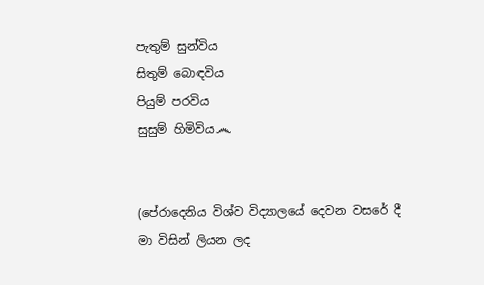පැතුම් සුන්විය
සිතුම් බොඳවිය
පියුම් පරවිය
සුසුම් හිමිවිය෴


(පේරාදෙනිය විශ්ව විද්‍යාලයේ දෙවන වසරේ දී මා විසින් ලියන ලද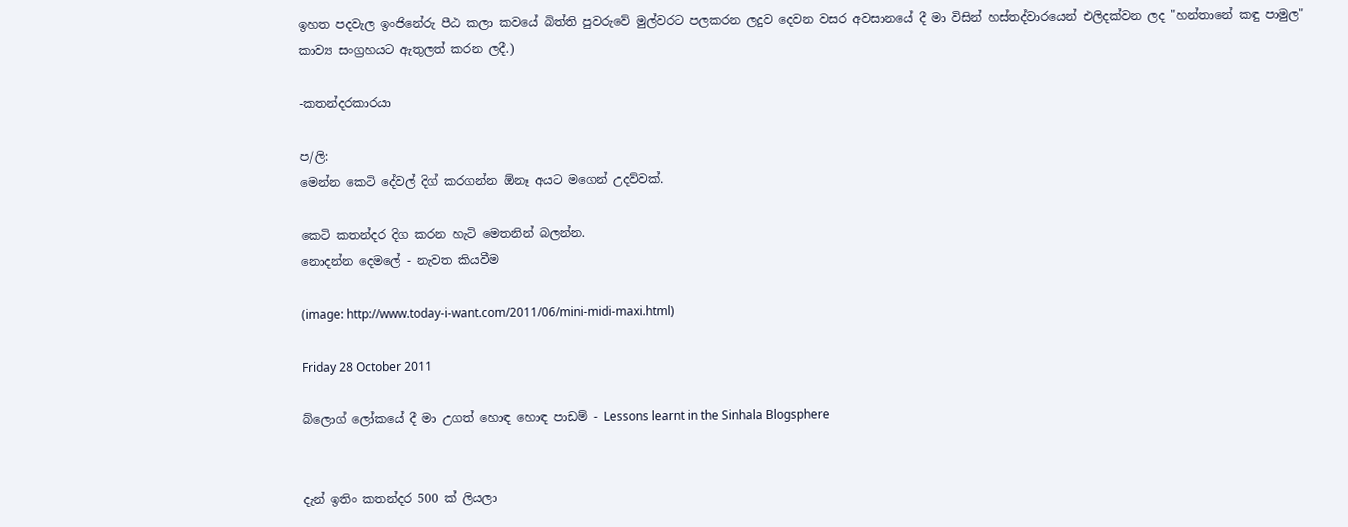ඉහත පදවැල ඉංජිනේරු පීඨ කලා කවයේ බිත්ති පුවරුවේ මුල්වරට පලකරන ලදුව දෙවන වසර අවසානයේ දී මා විසින් හස්තද්වාරයෙන් එලිදක්වන ලද "හන්තානේ කඳු පාමුල" කාව්‍ය සංග්‍රහයට ඇතුලත් කරන ලදී.)

-කතන්දරකාරයා

ප/ලි:
මෙන්න කෙටි දේවල් දිග් කරගන්න ඕනෑ අයට මගෙන් උදව්වක්.

කෙටි කතන්දර දිග කරන හැටි මෙතනින් බලන්න.
නොදන්න දෙමලේ - නැවත කියවීම

(image: http://www.today-i-want.com/2011/06/mini-midi-maxi.html)

Friday 28 October 2011

බ්ලොග් ලෝකයේ දී මා උගත් හොඳ හොඳ පාඩම් - Lessons learnt in the Sinhala Blogsphere


දැන් ඉතිං කතන්දර 500 ක් ලියලා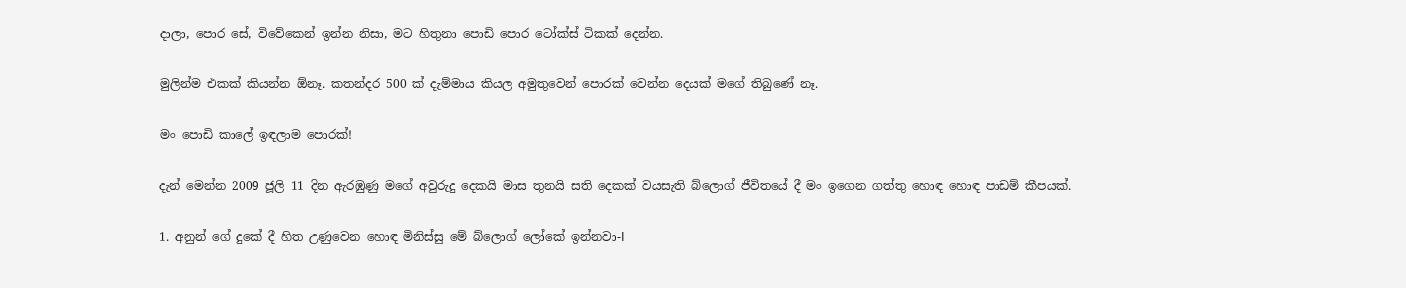දාලා, පොර සේ, විවේකෙන් ඉන්න නිසා, මට හිතුනා පොඩි පොර ටෝක්ස් ටිකක් දෙන්න.

මුලින්ම එකක් කියන්න ඕනෑ. කතන්දර 500 ක් දැම්මාය කියල අමුතුවෙන් පොරක් වෙන්න දෙයක් මගේ තිබුණේ නෑ.

මං පොඩි කාලේ ඉඳලාම පොරක්!

දැන් මෙන්න 2009 ජූලි 11 දින ඇරඹුණු මගේ අවුරුදු දෙකයි මාස තුනයි සති දෙකක් වයසැති බ්ලොග් ජීවිතයේ දී මං ඉගෙන ගත්තු හොඳ හොඳ පාඩම් කීපයක්.

1. අනුන් ගේ දුකේ දී හිත උණුවෙන හොඳ මිනිස්සු මේ බ්ලොග් ලෝකේ ඉන්නවා-I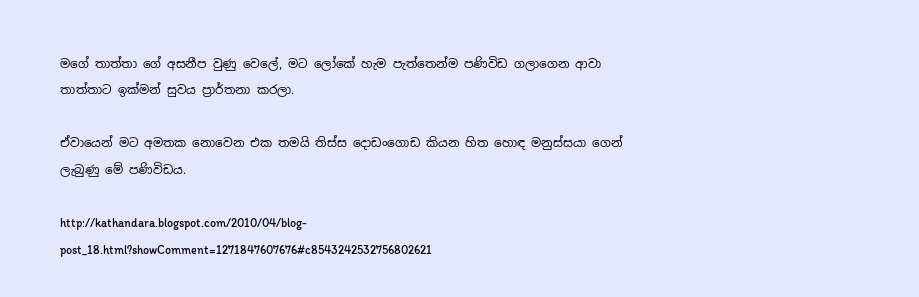මගේ තාත්තා ගේ අසනීප වුණු වෙලේ, මට ලෝකේ හැම පැත්තෙන්ම පණිවිඩ ගලාගෙන ආවා තාත්තාට ඉක්මන් සුවය ප්‍රාර්තනා කරලා.

ඒවායෙන් මට අමතක නොවෙන එක තමයි තිස්ස දොඩංගොඩ කියන හිත හොඳ මනුස්සයා ගෙන් ලැබුණු මේ පණිවිඩය.

http://kathandara.blogspot.com/2010/04/blog-post_18.html?showComment=1271847607676#c8543242532756802621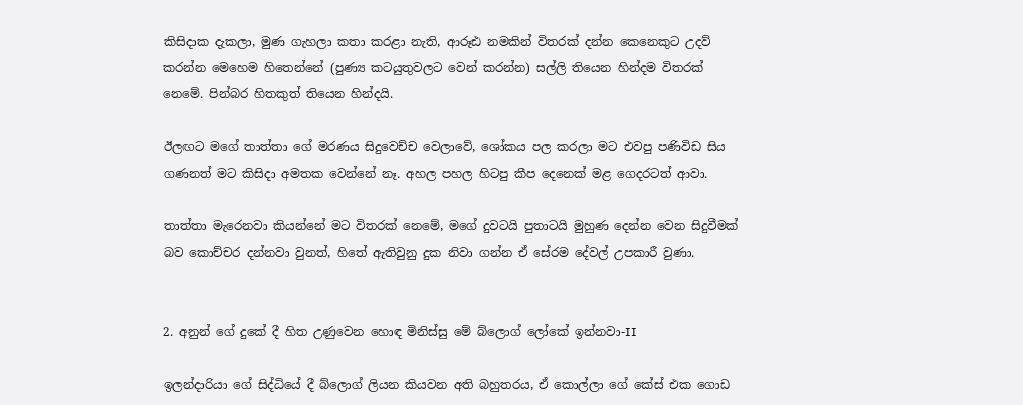කිසිදාක දැකලා, මුණ ගැහලා කතා කරළා නැති, ආරූඪ නමකින් විතරක් දන්න කෙනෙකුට උදව් කරන්න මෙහෙම හිතෙන්නේ (පුණ්‍ය කටයුතුවලට වෙන් කරන්න) සල්ලි තියෙන හින්දම විතරක් නෙමේ. පින්බර හිතකුත් තියෙන හින්දයි.

ඊලඟට මගේ තාත්තා ගේ මරණය සිදුවෙච්ච වෙලාවේ, ශෝකය පල කරලා මට එවපු පණිවිඩ සිය ගණනත් මට කිසිදා අමතක වෙන්නේ නෑ. අහල පහල හිටපු කීප දෙනෙක් මළ ගෙදරටත් ආවා.

තාත්තා මැරෙනවා කියන්නේ මට විතරක් නෙමේ, මගේ දුවටයි පුතාටයි මුහුණ දෙන්න වෙන සිදුවීමක් බව කොච්චර දන්නවා වුනත්, හිතේ ඇතිවුනු දුක නිවා ගන්න ඒ සේරම දේවල් උපකාරී වුණා.


2. අනුන් ගේ දුකේ දී හිත උණුවෙන හොඳ මිනිස්සු මේ බ්ලොග් ලෝකේ ඉන්නවා-II

ඉලන්දාරියා ගේ සිද්ධියේ දී බ්ලොග් ලියන කියවන අති බහුතරය, ඒ කොල්ලා ගේ කේස් එක ගොඩ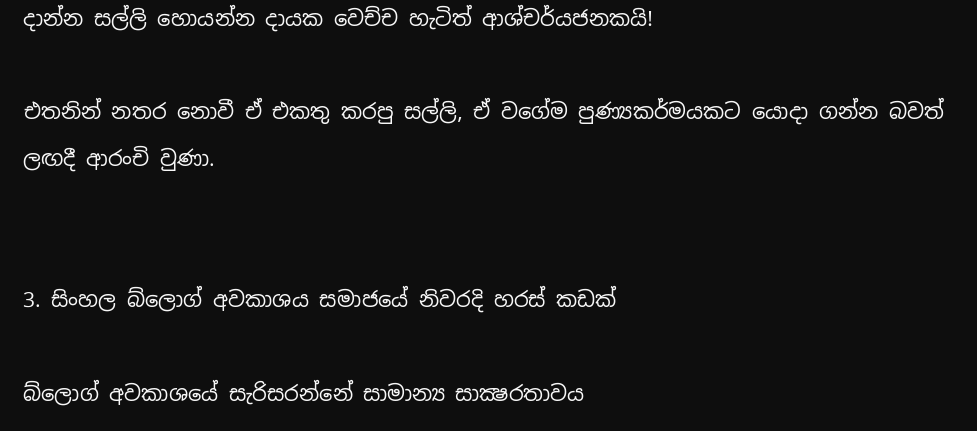දාන්න සල්ලි හොයන්න දායක වෙච්ච හැටිත් ආශ්චර්යජනකයි!

එතනින් නතර නොවී ඒ එකතු කරපු සල්ලි, ඒ වගේම පුණ්‍යකර්මයකට යොදා ගන්න බවත් ලඟදී ආරංචි වුණා.


3. සිංහල බ්ලොග් අවකාශය සමාජයේ නිවරදි හරස් කඩක්

බ්ලොග් අවකාශයේ සැරිසරන්නේ සාමාන්‍ය සාක්‍ෂරතාවය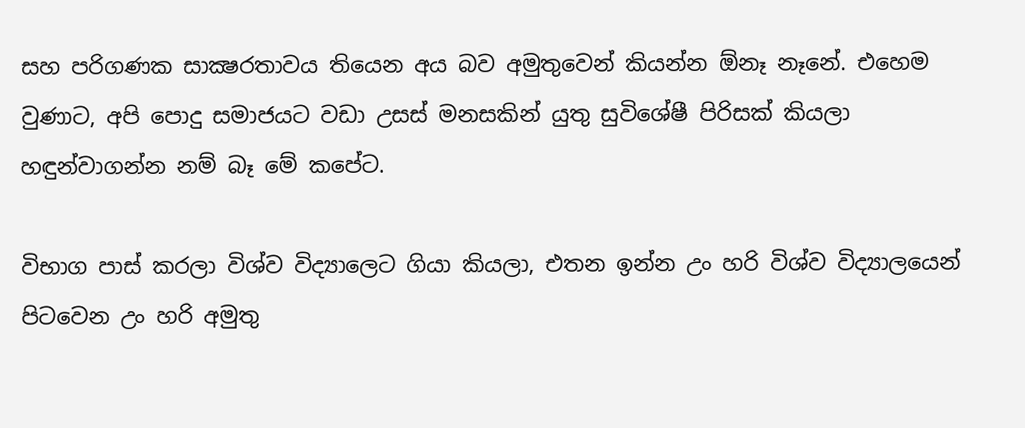සහ පරිගණක සාක්‍ෂරතාවය තියෙන අය බව අමුතුවෙන් කියන්න ඕනෑ නෑනේ. එහෙම වුණාට, අපි පොදු සමාජයට වඩා උසස් මනසකින් යුතු සුවිශේෂී පිරිසක් කියලා හඳුන්වාගන්න නම් බෑ මේ කපේට.

විභාග පාස් කරලා විශ්ව විද්‍යාලෙට ගියා කියලා, එතන ඉන්න උං හරි විශ්ව විද්‍යාලයෙන් පිටවෙන උං හරි අමුතු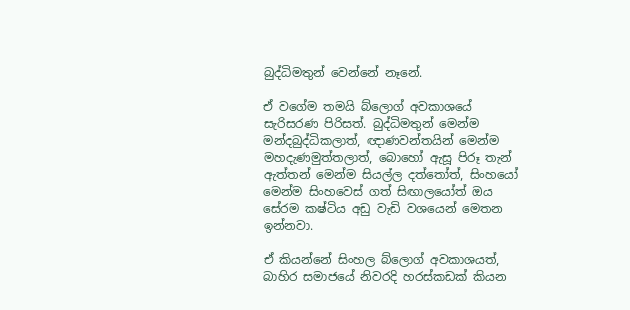බුද්ධිමතුන් වෙන්නේ නෑනේ.

ඒ වගේම තමයි බ්ලොග් අවකාශයේ සැරිසරණ පිරිසත්. බුද්ධිමතුන් මෙන්ම මන්දබුද්ධිකලාත්, ඥාණවන්තයින් මෙන්ම මහදැණමුත්තලාත්, බොහෝ ඇසූ පිරූ තැන් ඇත්තන් මෙන්ම සියල්ල දත්තෝත්, සිංහයෝ මෙන්ම සිංහවෙස් ගත් සිඟාලයෝත් ඔය සේරම කෂ්ටිය අඩු වැඩි වශයෙන් මෙතන ඉන්නවා.

ඒ කියන්නේ සිංහල බ්ලොග් අවකාශයත්, බාහිර සමාජයේ නිවරදි හරස්කඩක් කියන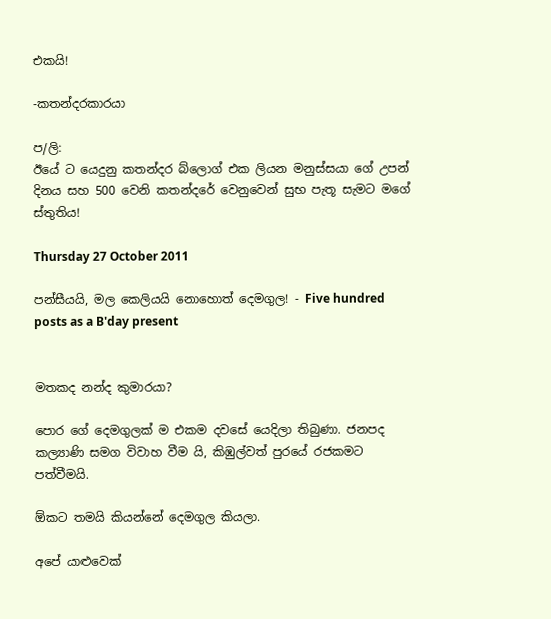එකයි!

-කතන්දරකාරයා

ප/ලි:
ඊයේ ට යෙදුනු කතන්දර බ්ලොග් එක ලියන මනුස්සයා ගේ උපන් දිනය සහ 500 වෙනි කතන්දරේ වෙනුවෙන් සුභ පැතූ සැමට මගේ ස්තුතිය!

Thursday 27 October 2011

පන්සීයයි, මල කෙලියයි නොහොත් දෙමගුල! - Five hundred posts as a B'day present


මතකද නන්ද කුමාරයා?

පොර ගේ දෙමගුලක් ම එකම දවසේ යෙදිලා තිබුණා. ජනපද කල්‍යාණි සමග විවාහ වීම යි, කිඹුල්වත් පුරයේ රජකමට පත්වීමයි.

ඕකට තමයි කියන්නේ දෙමගුල කියලා.

අපේ යාළුවෙක්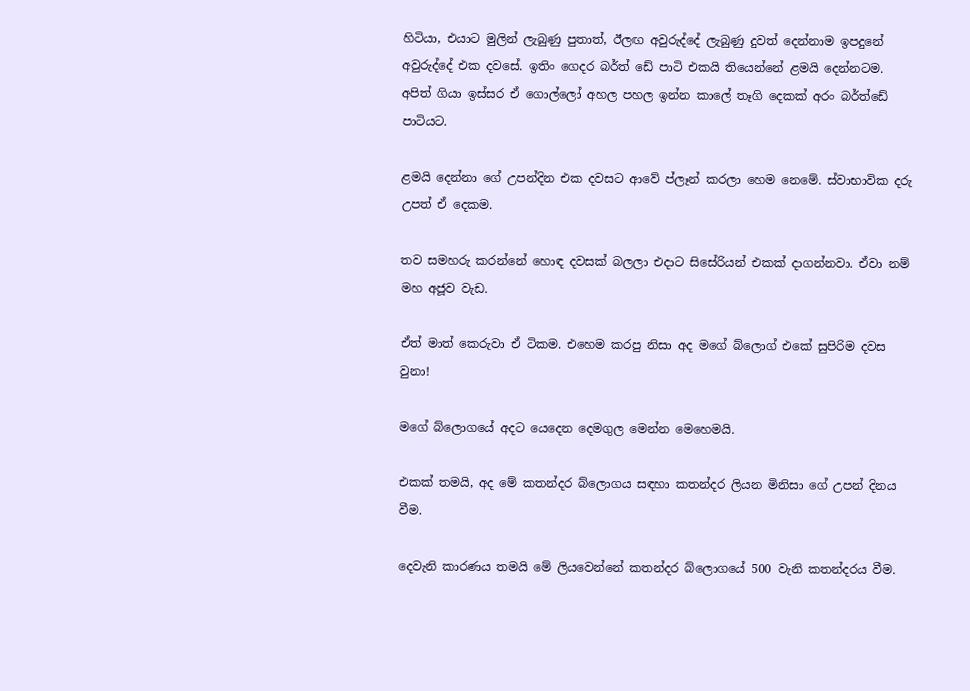හිටියා, එයාට මුලින් ලැබුණු පුතාත්, ඊලඟ අවුරුද්දේ ලැබුණු දුවත් දෙන්නාම ඉපදුනේ අවුරුද්දේ එක දවසේ. ඉතිං ගෙදර බර්ත් ඩේ පාටි එකයි තියෙන්නේ ළමයි දෙන්නටම. අපිත් ගියා ඉස්සර ඒ ගොල්ලෝ අහල පහල ඉන්න කාලේ තෑගි දෙකක් අරං බර්ත්ඩේ පාටියට.

ළමයි දෙන්නා ගේ උපන්දින එක දවසට ආවේ ප්ලෑන් කරලා හෙම නෙමේ. ස්වාභාවික දරු උපත් ඒ දෙකම.

තව සමහරු කරන්නේ හොඳ දවසක් බලලා එදාට සිසේරියන් එකක් දාගන්නවා. ඒවා නම් මහ අජූව වැඩ.

ඒත් මාත් කෙරුවා ඒ ටිකම. එහෙම කරපු නිසා අද මගේ බ්ලොග් එකේ සුපිරිම දවස වුනා!

මගේ බ්ලොගයේ අදට යෙදෙන දෙමගුල මෙන්න මෙහෙමයි.

එකක් තමයි, අද මේ කතන්දර බ්ලොගය සඳහා කතන්දර ලියන මිනිසා ගේ උපන් දිනය වීම.

දෙවැනි කාරණය තමයි මේ ලියවෙන්නේ කතන්දර බ්ලොගයේ 500 වැනි කතන්දරය වීම.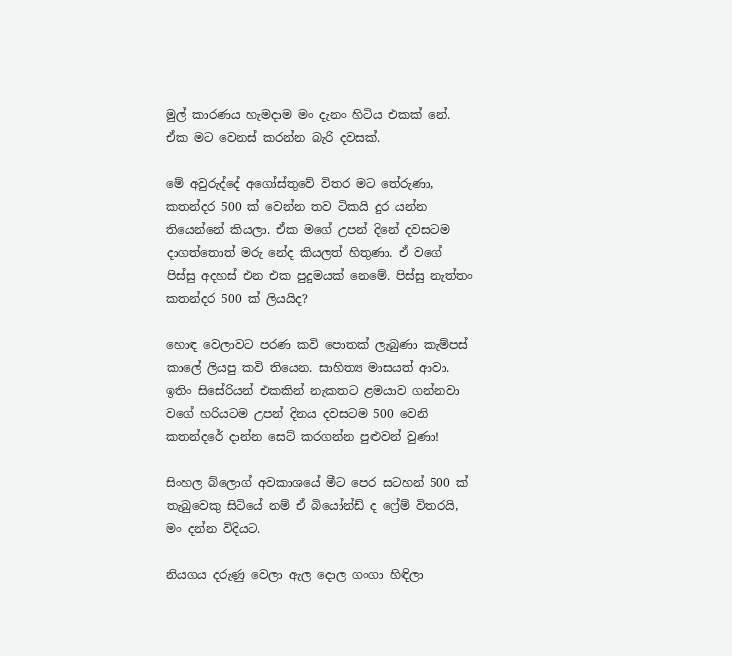මුල් කාරණය හැමදාම මං දැනං හිටිය එකක් නේ. ඒක මට වෙනස් කරන්න බැරි දවසක්.

මේ අවුරුද්දේ අගෝස්තුවේ විතර මට තේරුණා, කතන්දර 500 ක් වෙන්න තව ටිකයි දුර යන්න තියෙන්නේ කියලා. ඒක මගේ උපන් දිනේ දවසටම දාගත්තොත් මරු නේද කියලත් හිතුණා. ඒ වගේ පිස්සු අදහස් එන එක පුදුමයක් නෙමේ. පිස්සු නැත්තං කතන්දර 500 ක් ලියයිද?

හොඳ වෙලාවට පරණ කවි පොතක් ලැබුණා කැම්පස් කාලේ ලියපු කවි තියෙන. සාහිත්‍ය මාසයත් ආවා. ඉතිං සිසේරියන් එකකින් නැකතට ළමයාව ගන්නවා වගේ හරියටම උපන් දිනය දවසටම 500 වෙනි කතන්දරේ දාන්න සෙට් කරගන්න පුළුවන් වුණා!

සිංහල බ්ලොග් අවකාශයේ මීට පෙර සටහන් 500 ක් තැබුවෙකු සිටියේ නම් ඒ බියෝන්ඩ් ද ෆ්‍රේම් විතරයි, මං දන්න විදියට.

නියගය දරුණු වෙලා ඇල දොල ගංගා හිඳිලා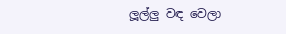ලූල්ලු වඳ වෙලා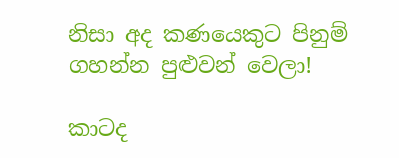නිසා අද කණයෙකුට පිනුම් ගහන්න පුළුවන් වෙලා!

කාටද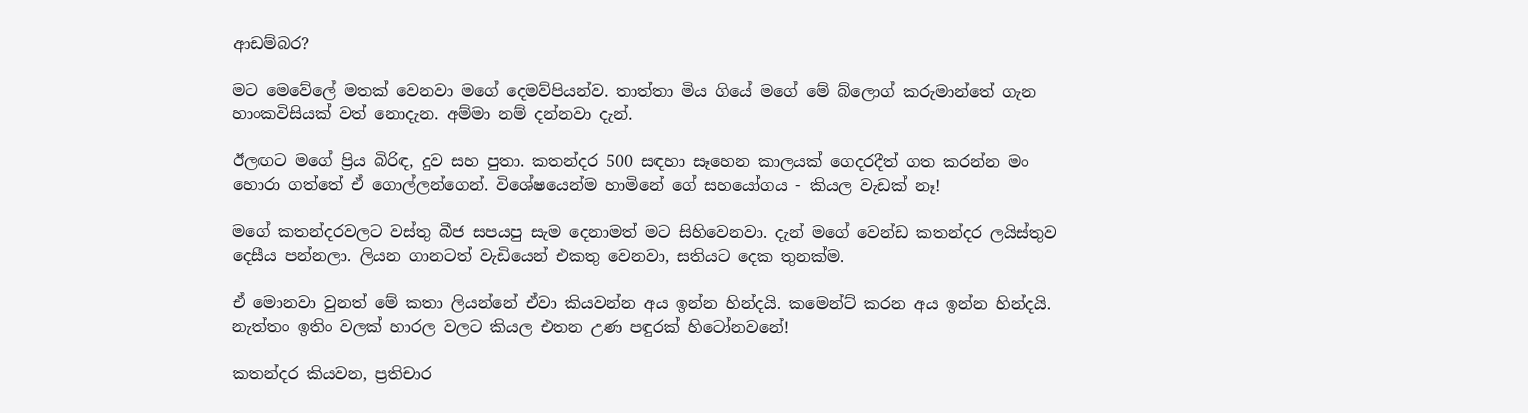ආඩම්බර?

මට මෙවේලේ මතක් වෙනවා මගේ දෙමව්පියන්ව. තාත්තා මිය ගියේ මගේ මේ බ්ලොග් කරුමාන්තේ ගැන හාංකවිසියක් වත් නොදැන. අම්මා නම් දන්නවා දැන්.

ඊලඟට මගේ ප්‍රිය බිරිඳ, දුව සහ පුතා. කතන්දර 500 සඳහා සෑහෙන කාලයක් ගෙදරදීත් ගත කරන්න මං හොරා ගත්තේ ඒ ගොල්ලන්ගෙන්. විශේෂයෙන්ම හාමිනේ ගේ සහයෝගය - කියල වැඩක් නෑ!

මගේ කතන්දරවලට වස්තු බීජ සපයපු සැම දෙනාමත් මට සිහිවෙනවා. දැන් මගේ වෙන්ඩ කතන්දර ලයිස්තුව දෙසීය පන්නලා. ලියන ගානටත් වැඩියෙන් එකතු වෙනවා, සතියට දෙක තුනක්ම.

ඒ මොනවා වුනත් මේ කතා ලියන්නේ ඒවා කියවන්න අය ඉන්න හින්දයි. කමෙන්ට් කරන අය ඉන්න හින්දයි. නැත්තං ඉතිං වලක් හාරල වලට කියල එතන උණ පඳුරක් හිටෝනවනේ!

කතන්දර කියවන, ප්‍රතිචාර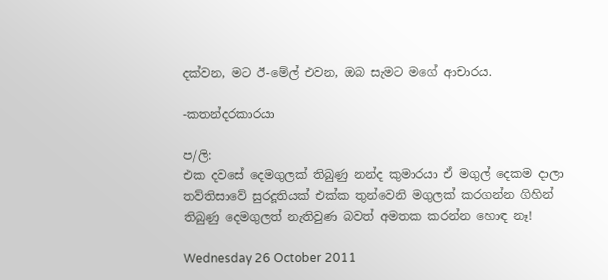දක්වන, මට ඊ-මේල් එවන, ඔබ සැමට මගේ ආචාරය.

-කතන්දරකාරයා

ප/ලි:
එක දවසේ දෙමගුලක් තිබුණු නන්ද කුමාරයා ඒ මගුල් දෙකම දාලා තව්තිසාවේ සුරදූතියක් එක්ක තුන්වෙනි මගුලක් කරගන්න ගිහින් තිබුණු දෙමගුලත් නැතිවුණ බවත් අමතක කරන්න හොඳ නෑ!

Wednesday 26 October 2011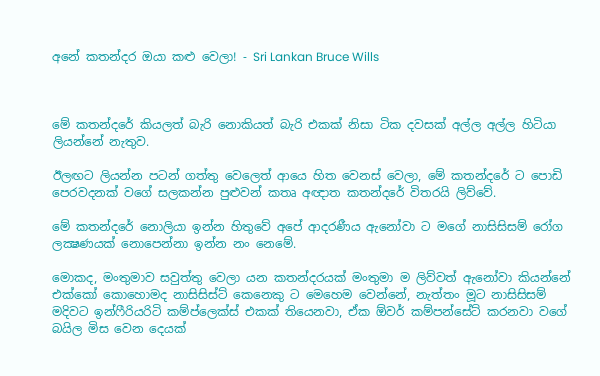අනේ කතන්දර ඔයා කළු වෙලා! - Sri Lankan Bruce Wills



මේ කතන්දරේ කියලත් බැරි නොකියත් බැරි එකක් නිසා ටික දවසක් අල්ල අල්ල හිටියා ලියන්නේ නැතුව.

ඊලඟට ලියන්න පටන් ගත්තු වෙලෙත් ආයෙ හිත වෙනස් වෙලා, මේ කතන්දරේ ට පොඩි පෙරවදනක් වගේ සලකන්න පුළුවන් කතෘ අඥාත කතන්දරේ විතරයි ලිව්වේ.

මේ කතන්දරේ නොලියා ඉන්න හිතුවේ අපේ ආදරණීය ඇනෝවා ට මගේ නාසිසිසම් රෝග ලක්‍ෂණයක් නොපෙන්නා ඉන්න නං නෙමේ.

මොකද, මංතුමාව සවුත්තු වෙලා යන කතන්දරයක් මංතුමා ම ලිව්වත් ඇනෝවා කියන්නේ එක්කෝ කොහොමද නාසිසිස්ට් කෙනෙකු ට මෙහෙම වෙන්නේ, නැත්තං මූට නාසිසිසම් මදිවට ඉන්ෆීරියරිටි කම්ප්ලෙක්ස් එකක් තියෙනවා, ඒක ඕවර් කම්පන්සේට් කරනවා වගේ බයිල මිස වෙන දෙයක්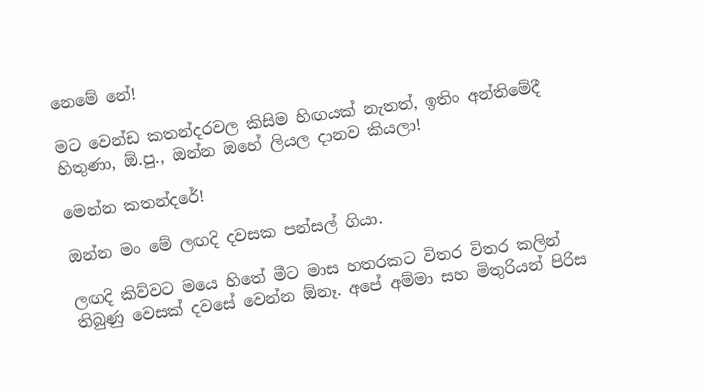නෙමේ නේ!

මට වෙන්ඩ කතන්දරවල කිසිම හිඟයක් නැතත්, ඉතිං අන්තිමේදී හිතුණා, ඕ.පු., ඔන්න ඔහේ ලියල දානව කියලා!

මෙන්න කතන්දරේ!

ඔන්න මං මේ ලඟදි දවසක පන්සල් ගියා.

ලඟදි කිව්වට මයෙ හිතේ මීට මාස හතරකට විතර විතර කලින් තිබුණු වෙසක් දවසේ වෙන්න ඕනෑ. අපේ අම්මා සහ මිතුරියන් පිරිස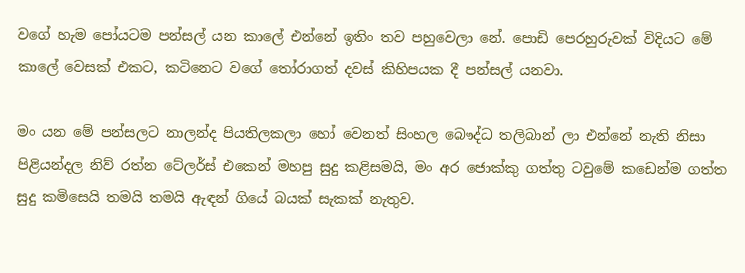වගේ හැම පෝයටම පන්සල් යන කාලේ එන්නේ ඉතිං තව පහුවෙලා නේ. පොඩි පෙරහුරුවක් විදියට මේ කාලේ වෙසක් එකට, කටිනෙට වගේ තෝරාගත් දවස් කිහිපයක දී පන්සල් යනවා.

මං යන මේ පන්සලට නාලන්ද පියතිලකලා හෝ වෙනත් සිංහල බෞද්ධ තලිබාන් ලා එන්නේ නැති නිසා පිළියන්දල නිව් රත්න ටේලර්ස් එකෙන් මහපු සුදු කළිසමයි, මං අර ජොක්කු ගත්තු ටවුමේ කඩෙන්ම ගත්ත සුදු කමිසෙයි තමයි තමයි ඇඳන් ගියේ බයක් සැකක් නැතුව.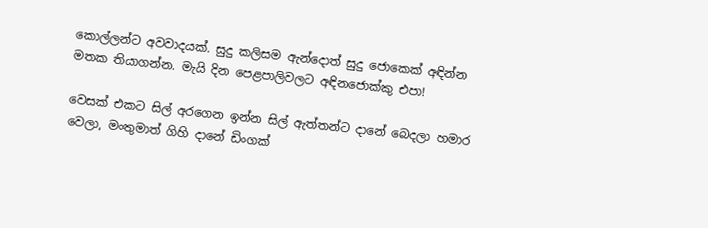කොල්ලන්ට අවවාදයක්. සුදු කලිසම ඇන්දොත් සුදු ජොකෙක් අඳින්න මතක තියාගන්න. මැයි දින පෙළපාලිවලට අඳිනජොක්කු එපා!

වෙසක් එකට සිල් අරගෙන ඉන්න සිල් ඇත්තන්ට දානේ බෙදලා හමාර වෙලා, මංතුමාත් ගිහි දානේ ඩිංගක්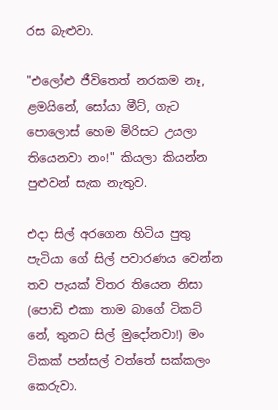රස බැළුවා.

"එලෝළු ජීවිතෙත් නරකම නෑ, ළමයිනේ, සෝයා මීට්, ගැට පොලොස් හෙම මිරිසට උයලා තියෙනවා නං!" කියලා කියන්න පුළුවන් සැක නැතුව.

එදා සිල් අරගෙන හිටිය පුතු පැටියා ගේ සිල් පවාරණය වෙන්න තව පැයක් විතර තියෙන නිසා (පොඩි එකා තාම බාගේ ටිකට් නේ, තුනට සිල් මුදෝනවා!) මං ටිකක් පන්සල් වත්තේ සක්කලං කෙරුවා.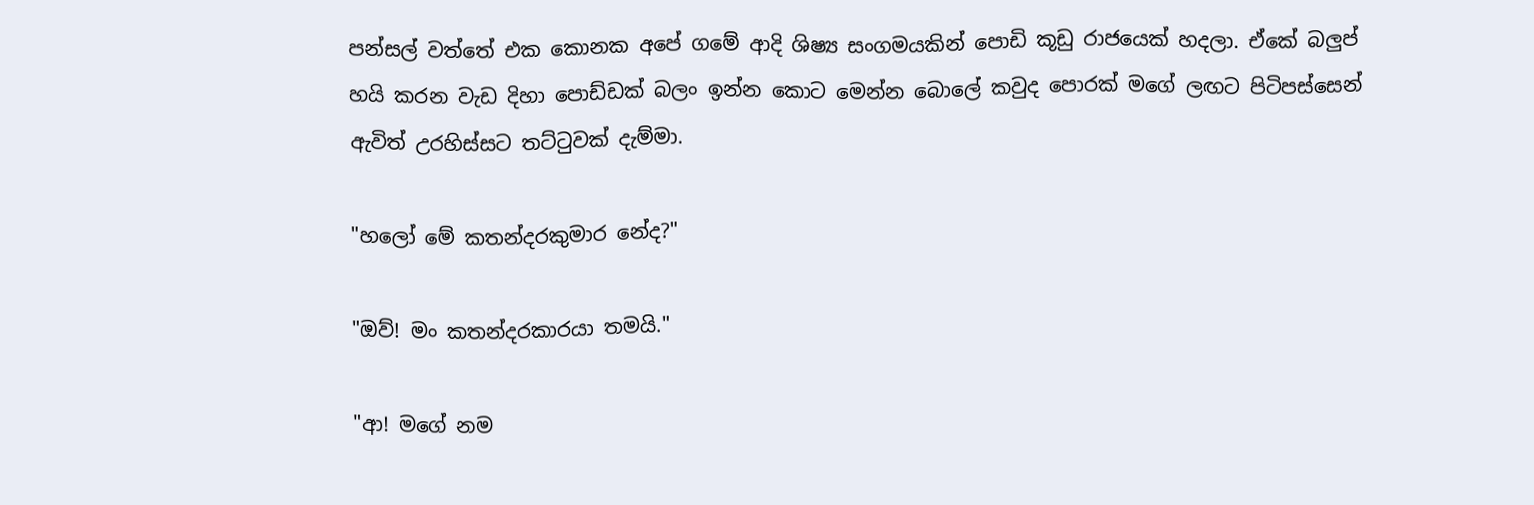පන්සල් වත්තේ එක කොනක අපේ ගමේ ආදි ශිෂ්‍ය සංගමයකින් පොඩි කූඩු රාජයෙක් හදලා. ඒකේ බලුප් හයි කරන වැඩ දිහා පොඩ්ඩක් බලං ඉන්න කොට මෙන්න බොලේ කවුද පොරක් මගේ ලඟට පිටිපස්සෙන් ඇවිත් උරහිස්සට තට්ටුවක් දැම්මා.

"හලෝ මේ කතන්දරකුමාර නේද?"

"ඔව්! මං කතන්දරකාරයා තමයි."

"ආ! මගේ නම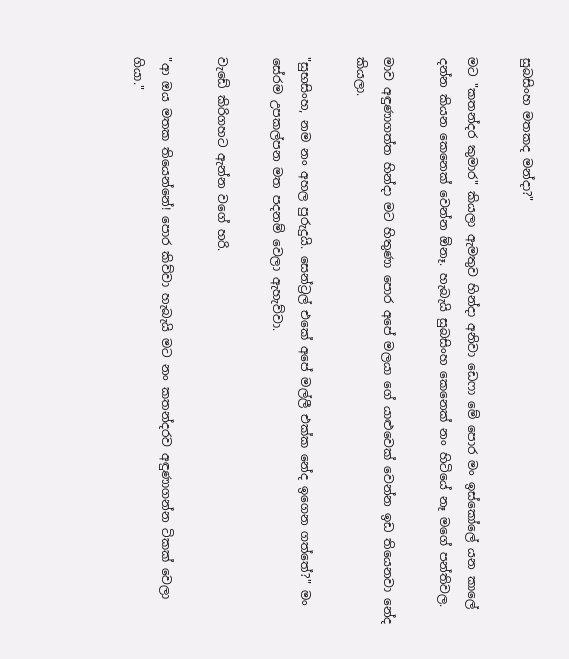සුබසිංහ මතකද මන්දා?"

මට "කතන්දර කුමාර" කියලා ඇමතුව හින්දා අනිවා ඩෙෆා මේ පොර මං ඉස්කෝලේ යන කාලේ දන්න කියන කෙනෙක් වෙන්න ඕනෑ. හැබැයි සුබසිංහ කෙනෙක් නං හිටියේ නෑ මගේ පන්තිවල.

මාව අඳුණාගත්ත හින්දා මට හිතුණා පොර අපේ මලයා ගේ යාළුවෙක් වෙන්න ඉඩ තියෙනවා නේද කියලා.

"සුභසිංහ, නම නං අහල පුරුදුයි. සෙන්ට්‍රල් එකේ අපේ මල්ලී එක්ක නේද ඉගෙන ගත්තේ?" මං සේරම උපකල්පන මත පදනම් වෙලා ඇහැව්වා.

වැඩේ කිරිගහට ඇන්න වගේ හරි.

"ආ ඔය මතක තියෙන්නේ! පොර කිව්වා හැබැයි මට නං කතන්දරව අඳුණාගන්න ටිකක් වෙලා ගියා."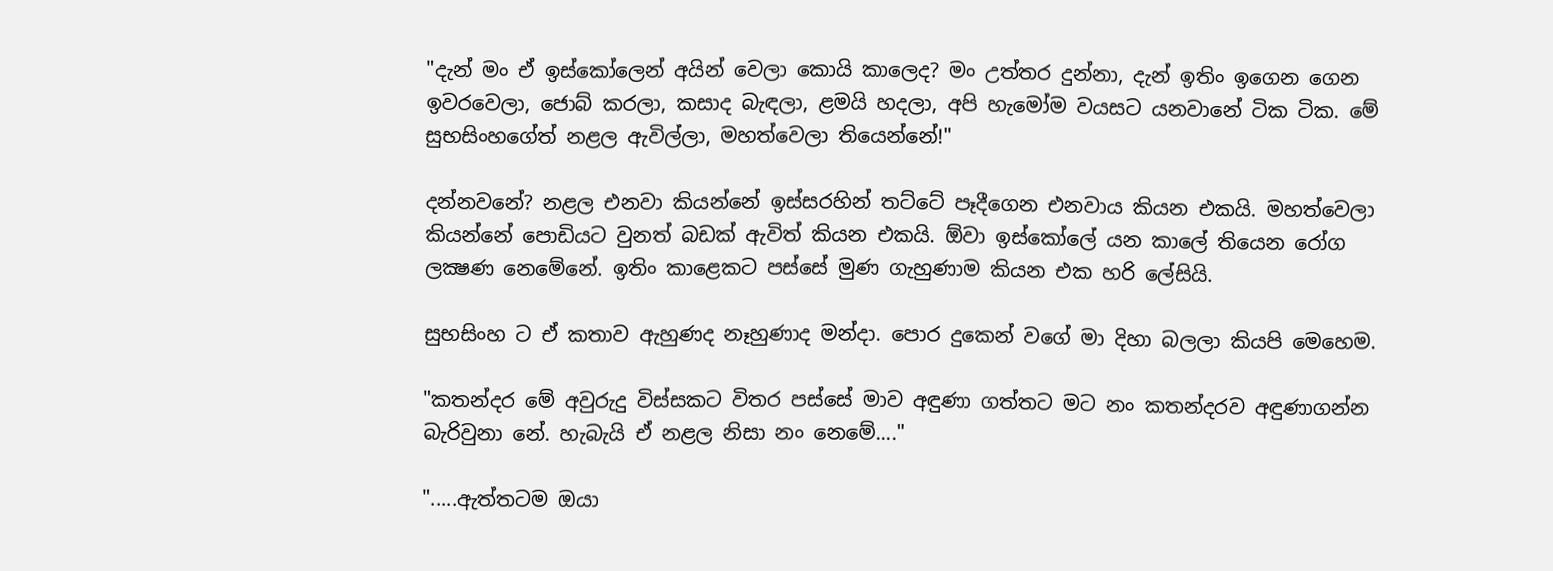"දැන් මං ඒ ඉස්කෝලෙන් අයින් වෙලා කොයි කාලෙද? මං උත්තර දුන්නා, දැන් ඉතිං ඉගෙන ගෙන ඉවරවෙලා, ජොබ් කරලා, කසාද බැඳලා, ළමයි හදලා, අපි හැමෝම වයසට යනවානේ ටික ටික. මේ සුභසිංහගේත් නළල ඇවිල්ලා, මහත්වෙලා තියෙන්නේ!"

දන්නවනේ? නළල එනවා කියන්නේ ඉස්සරහින් තට්ටේ පෑදීගෙන එනවාය කියන එකයි. මහත්වෙලා කියන්නේ පොඩියට වුනත් බඩක් ඇවිත් කියන එකයි. ඕවා ඉස්කෝලේ යන කාලේ තියෙන රෝග ලක්‍ෂණ නෙමේනේ. ඉතිං කාළෙකට පස්සේ මුණ ගැහුණාම කියන එක හරි ලේසියි.

සුභසිංහ ට ඒ කතාව ඇහුණද නෑහුණාද මන්දා. පොර දුකෙන් වගේ මා දිහා බලලා කියපි මෙහෙම.

"කතන්දර මේ අවුරුදු විස්සකට විතර පස්සේ මාව අඳුණා ගත්තට මට නං කතන්දරව අඳුණාගන්න බැරිවුනා නේ. හැබැයි ඒ නළල නිසා නං නෙමේ...."

".....ඇත්තටම ඔයා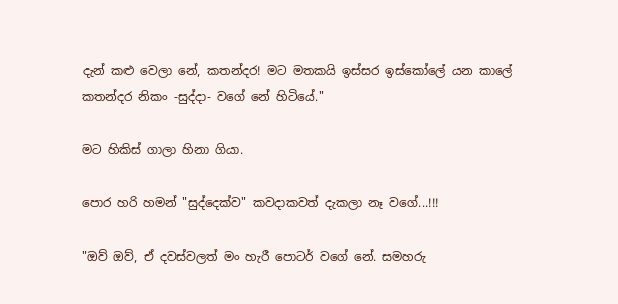දැන් කළු වෙලා නේ, කතන්දර! මට මතකයි ඉස්සර ඉස්කෝලේ යන කාලේ කතන්දර නිකං -සුද්දා- වගේ නේ හිටියේ."

මට හිකිස් ගාලා හිනා ගියා.

පොර හරි හමන් "සුද්දෙක්ව" කවදාකවත් දැකලා නෑ වගේ...!!!

"ඔව් ඔව්, ඒ දවස්වලත් මං හැරී පොටර් වගේ නේ. සමහරු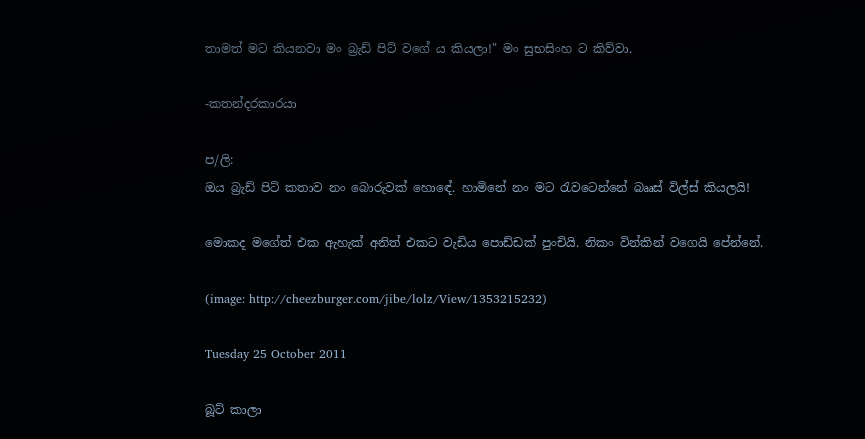තාමත් මට කියනවා මං බ්‍රැඩ් පිට් වගේ ය කියලා!" මං සුභසිංහ ට කිව්වා.

-කතන්දරකාරයා

ප/ලි:
ඔය බ්‍රැඩ් පිට් කතාව නං බොරුවක් හොඳේ. හාමිනේ නං මට රැවටෙන්නේ බෲස් විල්ස් කියලයි!

මොකද මගේත් එක ඇහැක් අනිත් එකට වැඩිය පොඩ්ඩක් පුංචියි. නිකං වින්කින් වගෙයි පේන්නේ.

(image: http://cheezburger.com/jibe/lolz/View/1353215232)

Tuesday 25 October 2011

බූට් කාලා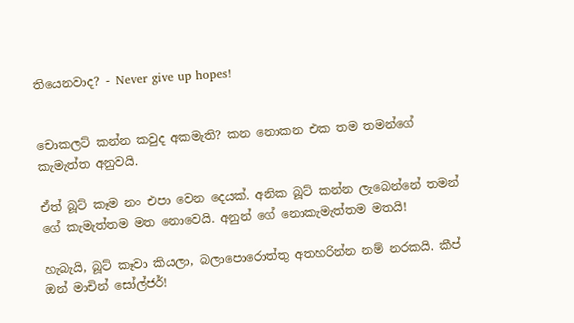තියෙනවාද? - Never give up hopes!


චොකලට් කන්න කවුද අකමැති? කන නොකන එක තම තමන්ගේ කැමැත්ත අනුවයි.

ඒත් බූට් කෑම නං එපා වෙන දෙයක්. අනික බූට් කන්න ලැබෙන්නේ තමන් ගේ කැමැත්තම මත නොවෙයි. අනුන් ගේ නොකැමැත්තම මතයි!

හැබැයි, බූට් කෑවා කියලා, බලාපොරොත්තු අතහරින්න නම් නරකයි. කීප් ඔන් මාචින් සෝල්ජර්!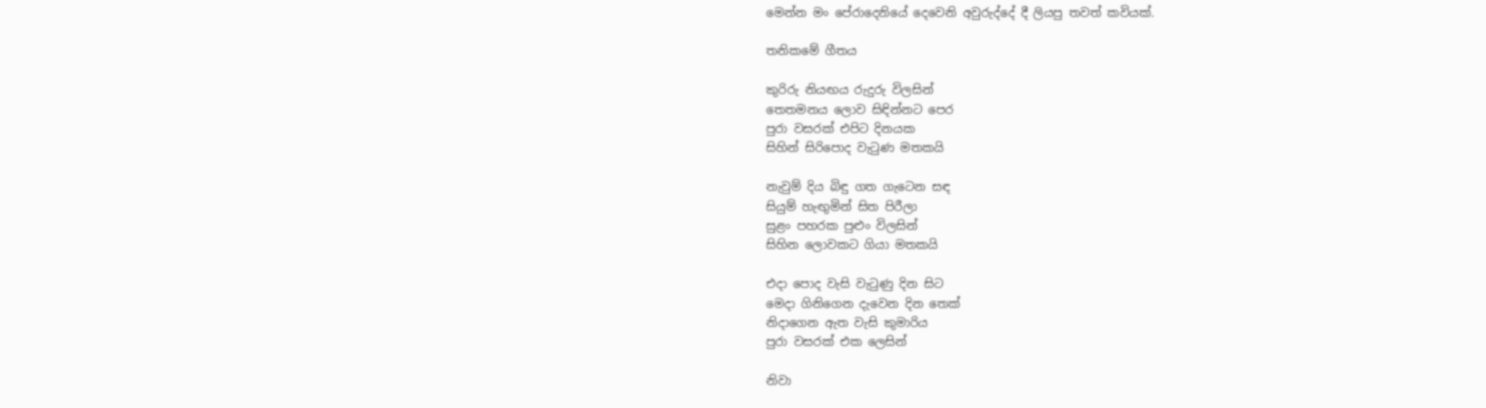මෙන්න මං පේරාදෙනියේ දෙවෙනි අවුරුද්දේ දී ලියපු තවත් කවියක්.

තනිකමේ ගීතය

කුරිරු නියඟය රුදුරු විලසින්
තෙතමනය ලොව සිඳින්නට පෙර
පුරා වසරක් එපිට දිනයක
සිහින් සිරිපොද වැටුණ මතකයි

නැවුම් දිය බිඳු ගත ගැටෙන සඳ
සියුම් හැඟුමින් සිත පිරීලා
සුළං පහරක පුළුං විලසින්
සිහින ලොවකට ගියා මතකයි

එදා පොද වැසි වැටුණු දින සිට
මෙදා ගිනිගෙන දැවෙන දින තෙක්
නිදාගෙන ඇත වැසි කුමාරිය
පුරා වසරක් එක ලෙසින්

නිවා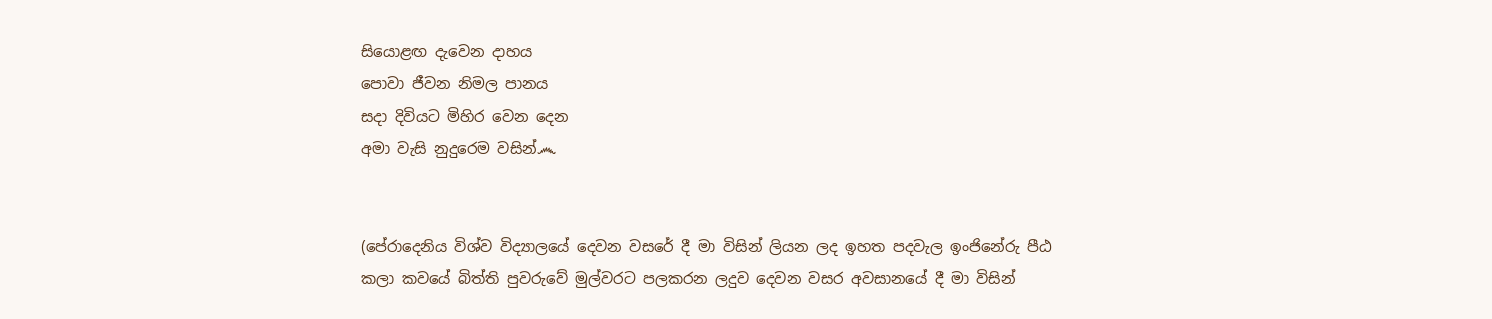සියොළඟ දැවෙන දාහය
පොවා ජීවන නිමල පානය
සදා දිවියට මිහිර වෙන දෙන
අමා වැසි නුදුරෙම වසින්෴


(පේරාදෙනිය විශ්ව විද්‍යාලයේ දෙවන වසරේ දී මා විසින් ලියන ලද ඉහත පදවැල ඉංජිනේරු පීඨ කලා කවයේ බිත්ති පුවරුවේ මුල්වරට පලකරන ලදුව දෙවන වසර අවසානයේ දී මා විසින්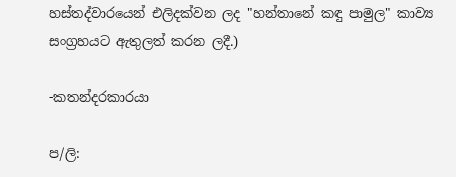හස්තද්වාරයෙන් එලිදක්වන ලද "හන්තානේ කඳු පාමුල" කාව්‍ය සංග්‍රහයට ඇතුලත් කරන ලදී.)

-කතන්දරකාරයා

ප/ලි: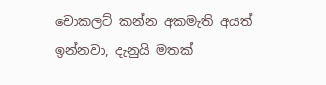චොකලට් කන්න අකමැති අයත් ඉන්නවා, දැනුයි මතක්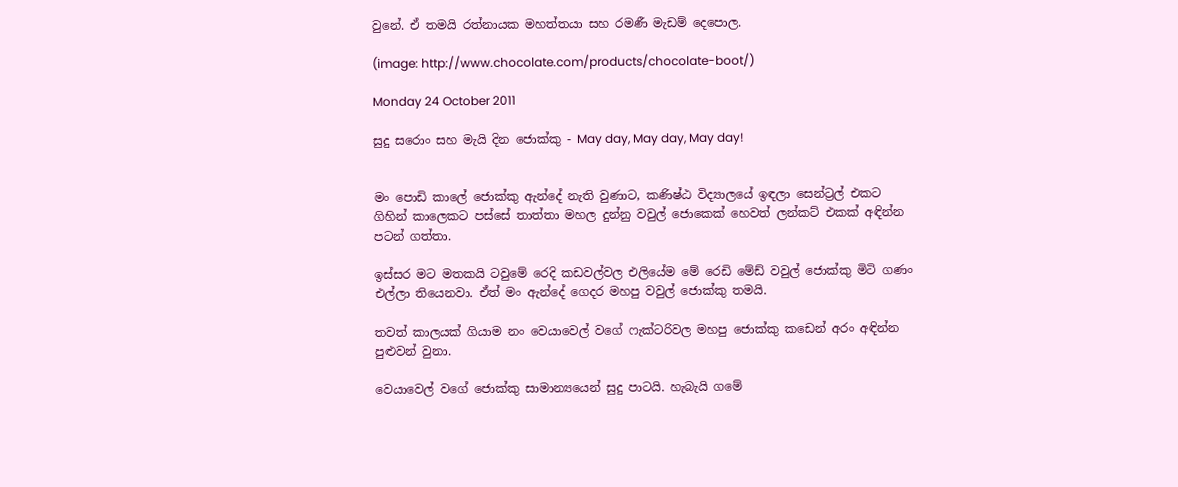වුනේ. ඒ තමයි රත්නායක මහත්තයා සහ රමණී මැඩම් දෙපොල.

(image: http://www.chocolate.com/products/chocolate-boot/)

Monday 24 October 2011

සුදු සරොං සහ මැයි දින ජොක්කු - May day, May day, May day!


මං පොඩි කාලේ ජොක්කු ඇන්දේ නැති වුණාට, කණිෂ්ඨ විද්‍යාලයේ ඉඳලා සෙන්ට්‍රල් එකට ගිහින් කාලෙකට පස්සේ තාත්තා මහල දුන්නු වවුල් ජොකෙක් හෙවත් ලන්කට් එකක් අඳින්න පටන් ගත්තා.

ඉස්සර මට මතකයි ටවුමේ රෙදි කඩවල්වල එලියේම මේ රෙඩි මේඩ් වවුල් ජොක්කු මිටි ගණං එල්ලා තියෙනවා. ඒත් මං ඇන්දේ ගෙදර මහපු වවුල් ජොක්කු තමයි.

තවත් කාලයක් ගියාම නං වෙයාවෙල් වගේ ෆැක්ටරිවල මහපු ජොක්කු කඩෙන් අරං අඳින්න පුළුවන් වුනා.

වෙයාවෙල් වගේ ජොක්කු සාමාන්‍යයෙන් සුදු පාටයි. හැබැයි ගමේ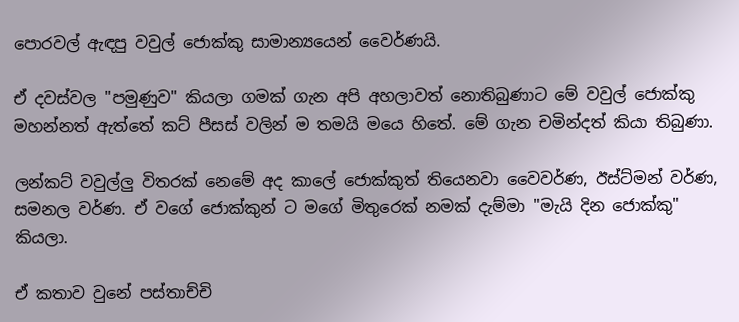පොරවල් ඇඳපු වවුල් ජොක්කු සාමාන්‍යයෙන් වෛර්ණයි.

ඒ දවස්වල "පමුණුව" කියලා ගමක් ගැන අපි අහලාවත් නොතිබුණාට මේ වවුල් ජොක්කු මහන්නත් ඇත්තේ කට් පීසස් වලින් ම තමයි මයෙ හිතේ. මේ ගැන චමින්දත් කියා තිබුණා.

ලන්කට් වවුල්ලු විතරක් නෙමේ අද කාලේ ජොක්කුත් තියෙනවා වෛවර්ණ, ඊස්ට්මන් වර්ණ, සමනල වර්ණ. ඒ වගේ ජොක්කුන් ට මගේ මිතුරෙක් නමක් දැම්මා "මැයි දින ජොක්කු" කියලා.

ඒ කතාව වුනේ පස්තාච්චි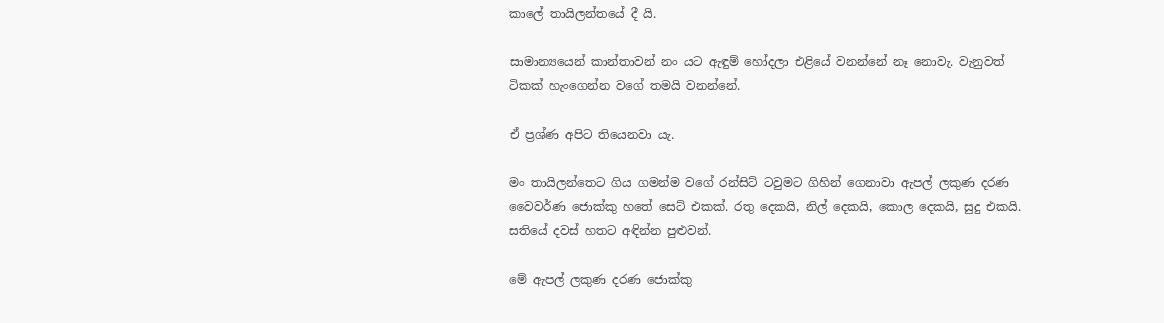කාලේ තායිලන්තයේ දී යි.

සාමාන්‍යයෙන් කාන්තාවන් නං යට ඇඳුම් හෝදලා එළියේ වනන්නේ නෑ නොවැ. වැනුවත් ටිකක් හැංගෙන්න වගේ තමයි වනන්නේ.

ඒ ප්‍රශ්ණ අපිට තියෙනවා යැ.

මං තායිලන්තෙට ගිය ගමන්ම වගේ රන්සිට් ටවුමට ගිහින් ගෙනාවා ඇපල් ලකුණ දරණ වෛවර්ණ ජොක්කු හතේ සෙට් එකක්. රතු දෙකයි, නිල් දෙකයි, කොල දෙකයි, සුදු එකයි. සතියේ දවස් හතට අඳින්න පුළුවන්.

මේ ඇපල් ලකුණ දරණ ජොක්කු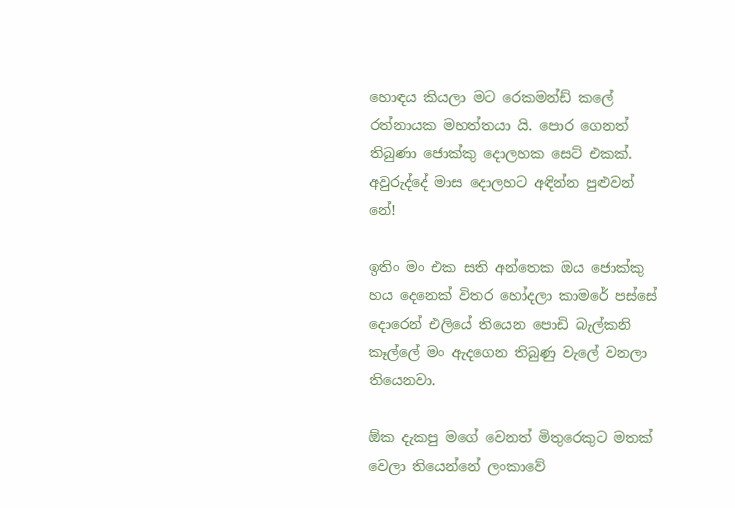හොඳය කියලා මට රෙකමන්ඩ් කලේ රත්නායක මහත්තයා යි. පොර ගෙනත් තිබුණා ජොක්කු දොලහක සෙට් එකක්. අවුරුද්දේ මාස දොලහට අඳින්න පුළුවන් නේ!

ඉතිං මං එක සති අන්තෙක ඔය ජොක්කු හය දෙනෙක් විතර හෝදලා කාමරේ පස්සේ දොරෙන් එලියේ තියෙන පොඩි බැල්කනි කෑල්ලේ මං ඇදගෙන තිබුණු වැලේ වනලා තියෙනවා.

ඕක දැකපු මගේ වෙනත් මිතුරෙකුට මතක් වෙලා තියෙන්නේ ලංකාවේ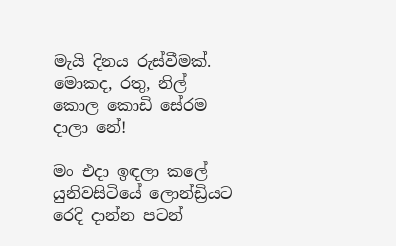මැයි දිනය රුස්වීමක්. මොකද, රතු, නිල් කොල කොඩි සේරම දාලා නේ!

මං එදා ඉඳලා කලේ යුනිවසිටියේ ලොන්ඩ්‍රියට රෙදි දාන්න පටන්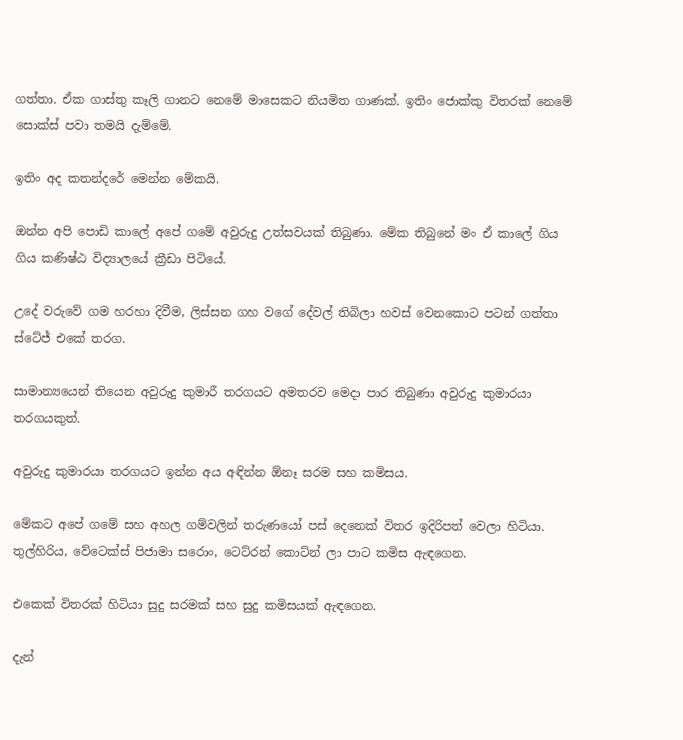ගත්තා. ඒක ගාස්තු කෑලි ගානට නෙමේ මාසෙකට නියමිත ගාණක්. ඉතිං ජොක්කු විතරක් නෙමේ සොක්ස් පවා තමයි දැම්මේ.

ඉතිං අද කතන්දරේ මෙන්න මේකයි.

ඔන්න අපි පොඩි කාලේ අපේ ගමේ අවුරුදු උත්සවයක් තිබුණා. මේක තිබුනේ මං ඒ කාලේ ගිය ගිය කණිෂ්ඨ විද්‍යාලයේ ක්‍රීඩා පිටියේ.

උදේ වරුවේ ගම හරහා දිවීම, ලිස්සන ගහ වගේ දේවල් තිබිලා හවස් වෙනකොට පටන් ගත්තා ස්ටේජ් එකේ තරග.

සාමාන්‍යයෙන් තියෙන අවුරුදු කුමාරී තරගයට අමතරව මෙදා පාර තිබුණා අවුරුදු කුමාරයා තරගයකුත්.

අවුරුදු කුමාරයා තරගයට ඉන්න අය අඳින්න ඕනෑ සරම සහ කමිසය.

මේකට අපේ ගමේ සහ අහල ගම්වලින් තරුණයෝ පස් දෙනෙක් විතර ඉදිරිපත් වෙලා හිටියා. තුල්හිරිය, වේටෙක්ස් පිජාමා සරොං, ටෙට්රන් කොට්න් ලා පාට කමිස ඇඳගෙන.

එකෙක් විතරක් හිටියා සුදු සරමක් සහ සුදු කමිසයක් ඇඳගෙන.

දැන්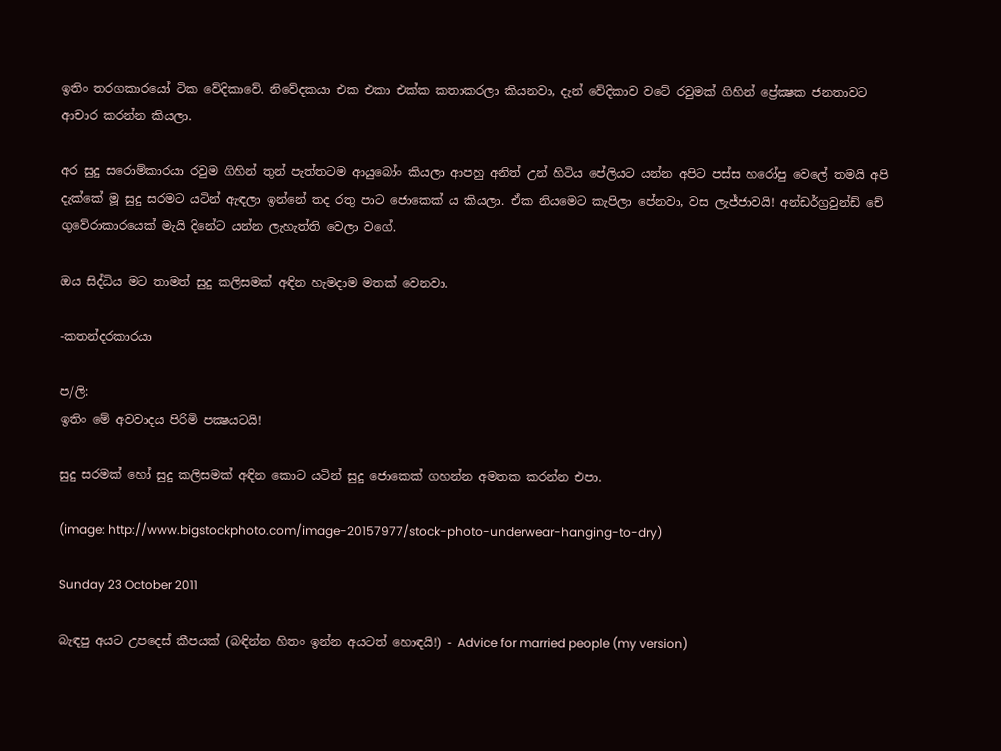ඉතිං තරගකාරයෝ ටික වේදිකාවේ. නිවේදකයා එක එකා එක්ක කතාකරලා කියනවා, දැන් වේදිකාව වටේ රවුමක් ගිහින් ප්‍රේක්‍ෂක ජනතාවට ආචාර කරන්න කියලා.

අර සුදු සරොම්කාරයා රවුම ගිහින් තුන් පැත්තටම ආයුබෝං කියලා ආපහු අනිත් උන් හිටිය පේලියට යන්න අපිට පස්ස හරෝපු වෙලේ තමයි අපි දැක්කේ මූ සුදු සරමට යටින් ඇඳලා ඉන්නේ තද රතු පාට ජොකෙක් ය කියලා. ඒක නියමෙට කැපිලා පේනවා, වස ලැජ්ජාවයි! අන්ඩර්ග්‍රවුන්ඩ් චේ ගුවේරාකාරයෙක් මැයි දිනේට යන්න ලැහැත්ති වෙලා වගේ.

ඔය සිද්ධිය මට තාමත් සුදු කලිසමක් අඳින හැමදාම මතක් වෙනවා.

-කතන්දරකාරයා

ප/ලි:
ඉතිං මේ අවවාදය පිරිමි පක්‍ෂයටයි!

සුදු සරමක් හෝ සුදු කලිසමක් අඳින කොට යටින් සුදු ජොකෙක් ගහන්න අමතක කරන්න එපා.

(image: http://www.bigstockphoto.com/image-20157977/stock-photo-underwear-hanging-to-dry)

Sunday 23 October 2011

බැඳපු අයට උපදෙස් කීපයක් (බඳින්න හිතං ඉන්න අයටත් හොඳයි!) - Advice for married people (my version)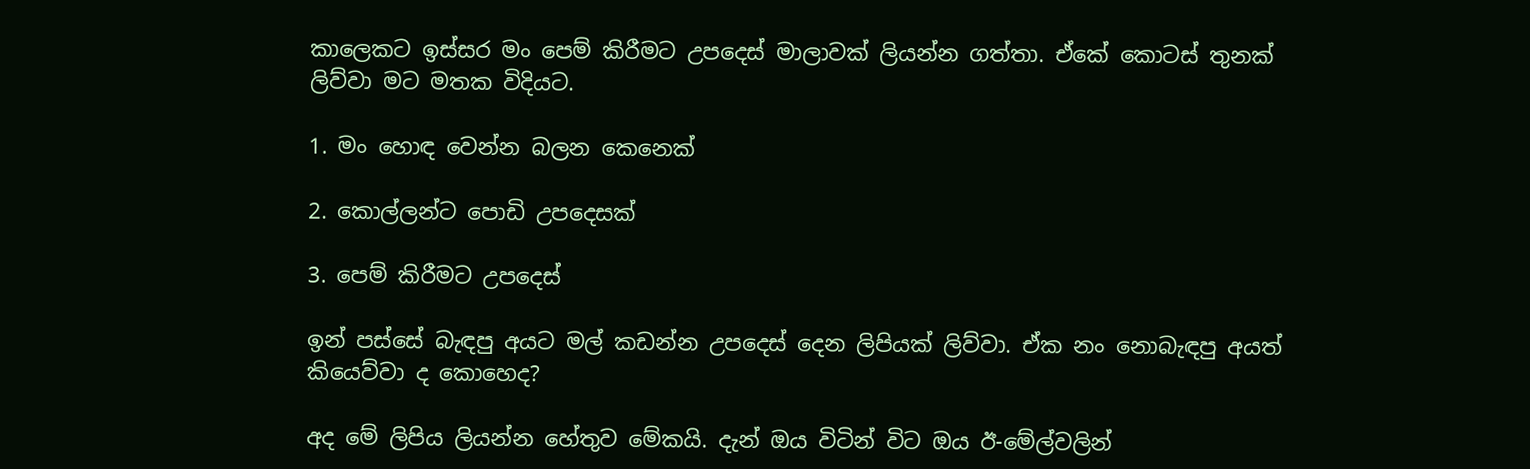කාලෙකට ඉස්සර මං පෙම් කිරීමට උපදෙස් මාලාවක් ලියන්න ගත්තා. ඒකේ කොටස් තුනක් ලිව්වා මට මතක විදියට.

1. මං හොඳ වෙන්න බලන කෙනෙක්

2. කොල්ලන්ට පොඩි උපදෙසක්

3. පෙම් කිරීමට උපදෙස්

ඉන් පස්සේ බැඳපු අයට මල් කඩන්න උපදෙස් දෙන ලිපියක් ලිව්වා. ඒක නං නොබැඳපු අයත් කියෙව්වා ද කොහෙද?

අද මේ ලිපිය ලියන්න හේතුව මේකයි. දැන් ඔය විටින් විට ඔය ඊ-මේල්වලින්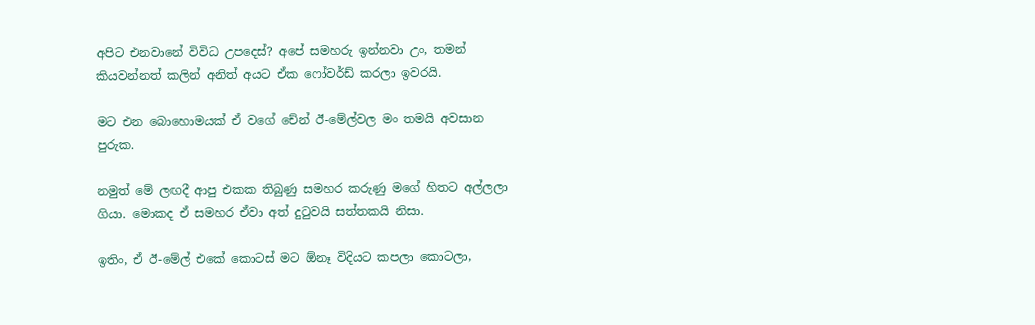අපිට එනවානේ විවිධ උපදෙස්? අපේ සමහරු ඉන්නවා උං, තමන් කියවන්නත් කලින් අනිත් අයට ඒක ෆෝවර්ඩ් කරලා ඉවරයි.

මට එන බොහොමයක් ඒ වගේ චේන් ඊ-මේල්වල මං තමයි අවසාන පුරුක.

නමුත් මේ ලඟදී ආපු එකක තිබුණු සමහර කරුණු මගේ හිතට අල්ලලා ගියා. මොකද ඒ සමහර ඒවා අත් දුටුවයි සත්තකයි නිසා.

ඉතිං, ඒ ඊ-මේල් එකේ කොටස් මට ඕනෑ විදියට කපලා කොටලා,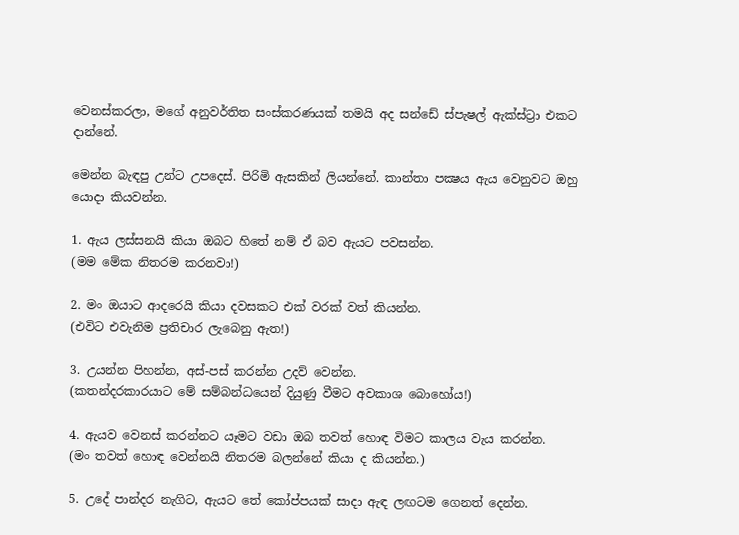වෙනස්කරලා, මගේ අනුවර්තිත සංස්කරණයක් තමයි අද සන්ඩේ ස්පැෂල් ඇක්ස්ට්‍රා එකට දාන්නේ.

මෙන්න බැඳපු උන්ට උපදෙස්. පිරිමි ඇසකින් ලියන්නේ. කාන්තා පක්‍ෂය ඇය වෙනුවට ඔහු යොදා කියවන්න.

1. ඇය ලස්සනයි කියා ඔබට හිතේ නම් ඒ බව ඇයට පවසන්න.
(මම මේක නිතරම කරනවා!)

2. මං ඔයාට ආදරෙයි කියා දවසකට එක් වරක් වත් කියන්න.
(එවිට එවැනිම ප්‍රතිචාර ලැබෙනු ඇත!)

3. උයන්න පිහන්න, අස්-පස් කරන්න උදව් වෙන්න.
(කතන්දරකාරයාට මේ සම්බන්ධයෙන් දියුණු වීමට අවකාශ බොහෝය!)

4. ඇයව වෙනස් කරන්නට යෑමට වඩා ඔබ තවත් හොඳ විමට කාලය වැය කරන්න.
(මං තවත් හොඳ වෙන්නයි නිතරම බලන්නේ කියා ද කියන්න.)

5. උදේ පාන්දර නැගිට, ඇයට තේ කෝප්පයක් සාදා ඇඳ ලඟටම ගෙනත් දෙන්න.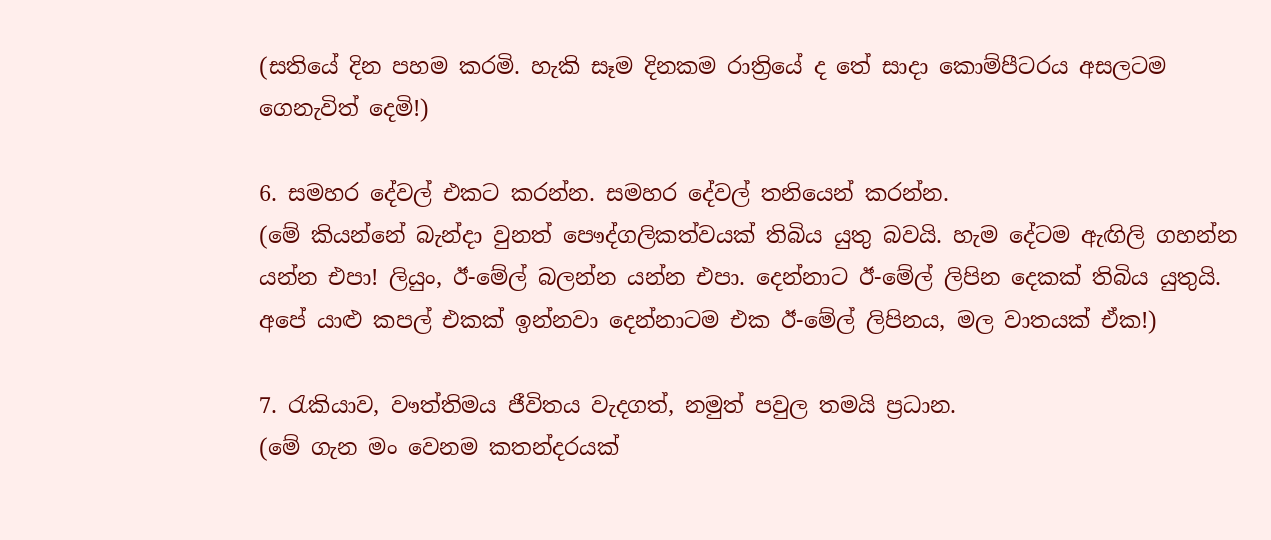(සතියේ දින පහම කරමි. හැකි සෑම දිනකම රාත්‍රියේ ද තේ සාදා කොම්පීටරය අසලටම ගෙනැවිත් දෙමි!)

6. සමහර දේවල් එකට කරන්න. සමහර දේවල් තනියෙන් කරන්න.
(මේ කියන්නේ බැන්දා වුනත් පෞද්ගලිකත්වයක් තිබිය යුතු බවයි. හැම දේටම ඇඟිලි ගහන්න යන්න එපා! ලියුං, ඊ-මේල් බලන්න යන්න එපා. දෙන්නාට ඊ-මේල් ලිපින දෙකක් තිබිය යුතුයි. අපේ යාළු කපල් එකක් ඉන්නවා දෙන්නාටම එක ඊ-මේල් ලිපිනය, මල වාතයක් ඒක!)

7. රැකියාව, වෟත්තිමය ජීවිතය වැදගත්, නමුත් පවුල තමයි ප්‍රධාන.
(මේ ගැන මං වෙනම කතන්දරයක්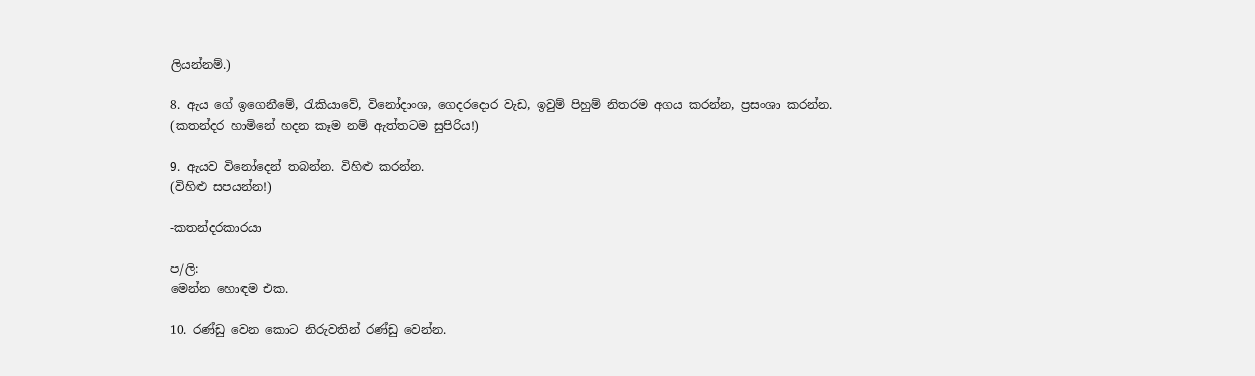ලියන්නම්.)

8. ඇය ගේ ඉගෙනීමේ, රැකියාවේ, විනෝදාංශ, ගෙදරදොර වැඩ, ඉවුම් පිහුම් නිතරම අගය කරන්න, ප්‍රසංශා කරන්න.
(කතන්දර හාමිනේ හදන කෑම නම් ඇත්තටම සුපිරිය!)

9. ඇයව විනෝදෙන් තබන්න. විහිළු කරන්න.
(විහිළු සපයන්න!)

-කතන්දරකාරයා

ප/ලි:
මෙන්න හොඳම එක.

10. රණ්ඩු වෙන කොට නිරුවතින් රණ්ඩු වෙන්න.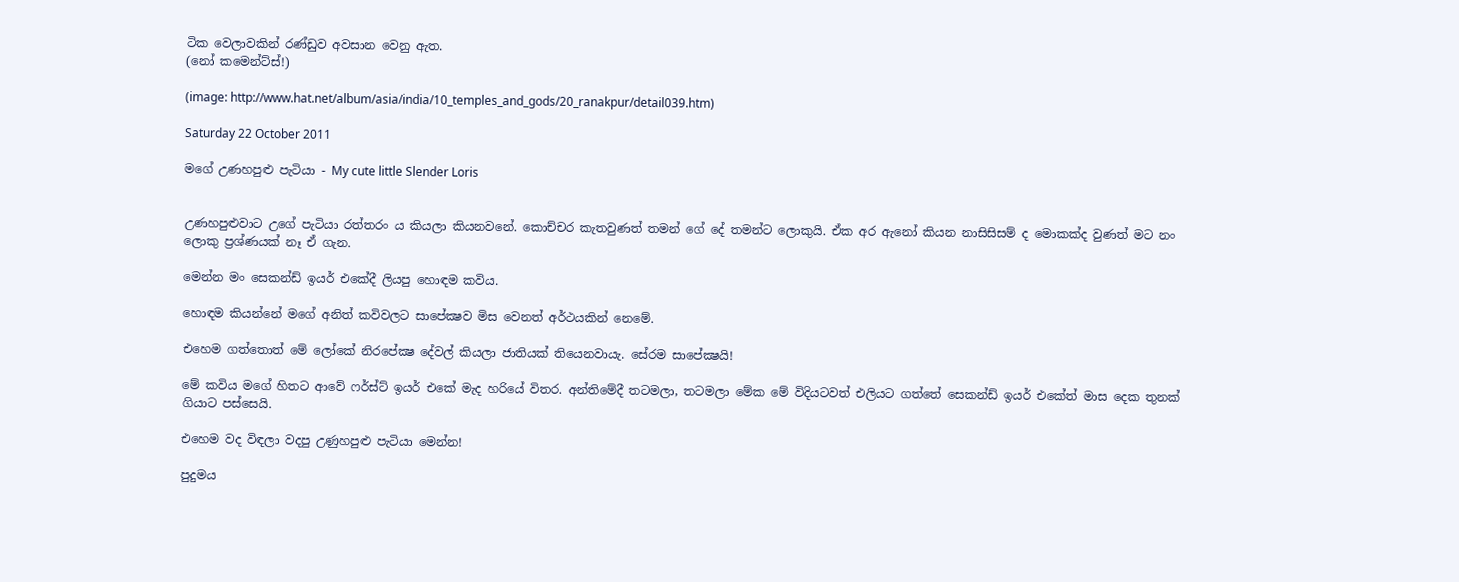ටික වෙලාවකින් රණ්ඩුව අවසාන වෙනු ඇත.
(නෝ කමෙන්ට්ස්!)

(image: http://www.hat.net/album/asia/india/10_temples_and_gods/20_ranakpur/detail039.htm)

Saturday 22 October 2011

මගේ උණහපුළු පැටියා - My cute little Slender Loris


උණහපුළුවාට උගේ පැටියා රත්තරං ය කියලා කියනවනේ. කොච්චර කැතවුණත් තමන් ගේ දේ තමන්ට ලොකුයි. ඒක අර ඇනෝ කියන නාසිසිසම් ද මොකක්ද වුණත් මට නං ලොකු ප්‍රශ්ණයක් නෑ ඒ ගැන.

මෙන්න මං සෙකන්ඩ් ඉයර් එකේදී ලියපු හොඳම කවිය.

හොඳම කියන්නේ මගේ අනිත් කවිවලට සාපේක්‍ෂව මිස වෙනත් අර්ථයකින් නෙමේ.

එහෙම ගත්තොත් මේ ලෝකේ නිරපේක්‍ෂ දේවල් කියලා ජාතියක් තියෙනවායැ. සේරම සාපේක්‍ෂයි!

මේ කවිය මගේ හිතට ආවේ ෆර්ස්ට් ඉයර් එකේ මැද හරියේ විතර. අන්තිමේදී තටමලා, තටමලා මේක මේ විදියටවත් එලියට ගත්තේ සෙකන්ඩ් ඉයර් එකේත් මාස දෙක තුනක් ගියාට පස්සෙයි.

එහෙම වද විඳලා වදපු උණුහපුළු පැටියා මෙන්න!

පුදුමය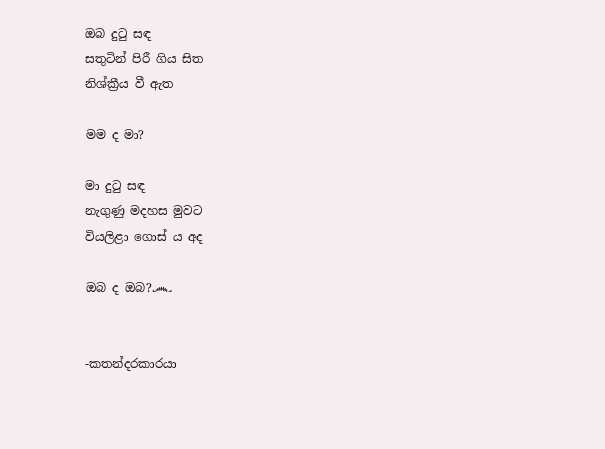ඔබ දුටු සඳ
සතුටින් පිරී ගිය සිත
නිශ්ක්‍රීය වී ඇත

මම ද මා?

මා දුටු සඳ
නැගුණු මදහස මුවට
වියලිළා ගොස් ය අද

ඔබ ද ඔබ?෴


-කතන්දරකාරයා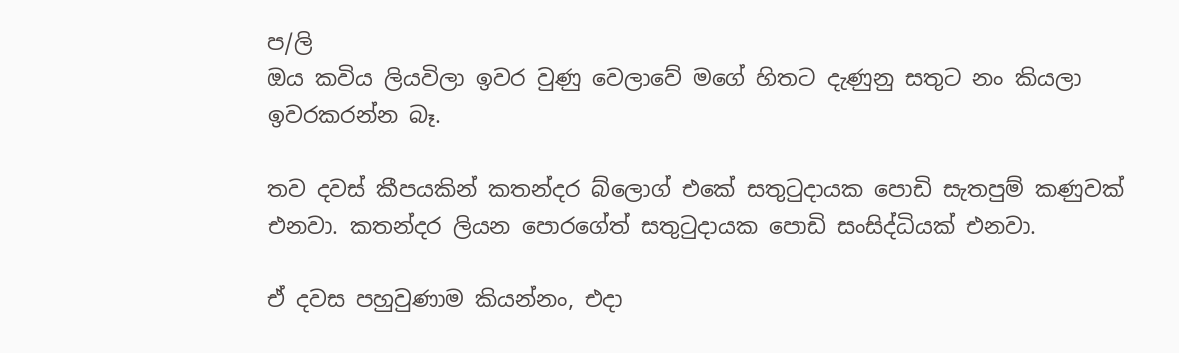ප/ලි
ඔය කවිය ලියවිලා ඉවර වුණු වෙලාවේ මගේ හිතට දැණුනු සතුට නං කියලා ඉවරකරන්න බෑ.

තව දවස් කීපයකින් කතන්දර බ්ලොග් එකේ සතුටුදායක පොඩි සැතපුම් කණුවක් එනවා. කතන්දර ලියන පොරගේත් සතුටුදායක පොඩි සංසිද්ධියක් එනවා.

ඒ දවස පහුවුණාම කියන්නං, එදා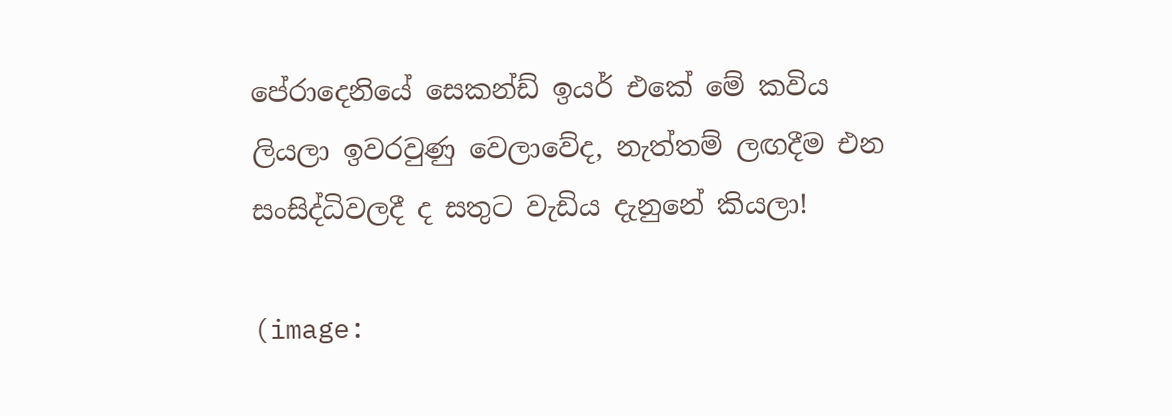පේරාදෙනියේ සෙකන්ඩ් ඉයර් එකේ මේ කවිය ලියලා ඉවරවුණු වෙලාවේද, නැත්තම් ලඟදීම එන සංසිද්ධිවලදී ද සතුට වැඩිය දැනුනේ කියලා!

(image: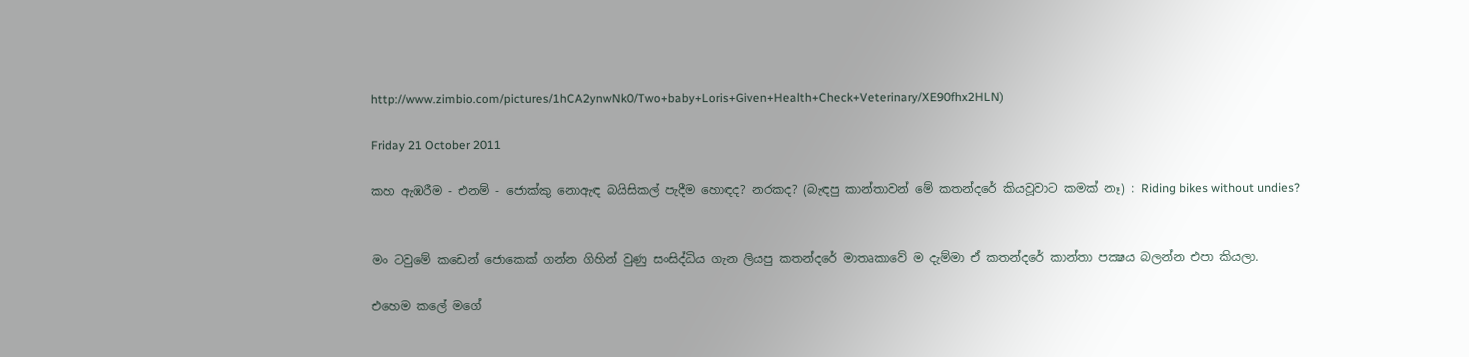http://www.zimbio.com/pictures/1hCA2ynwNk0/Two+baby+Loris+Given+Health+Check+Veterinary/XE90fhx2HLN)

Friday 21 October 2011

කහ ඇඹරීම - එනම් - ජොක්කු නොඇඳ බයිසිකල් පැදීම හොඳද? නරකද? (බැඳපු කාන්තාවන් මේ කතන්දරේ කියවූවාට කමක් නෑ) : Riding bikes without undies?


මං ටවුමේ කඩෙන් ජොකෙක් ගන්න ගිහින් වුණු සංසිද්ධිය ගැන ලියපු කතන්දරේ මාතෘකාවේ ම දැම්මා ඒ කතන්දරේ කාන්තා පක්‍ෂය බලන්න එපා කියලා.

එහෙම කලේ මගේ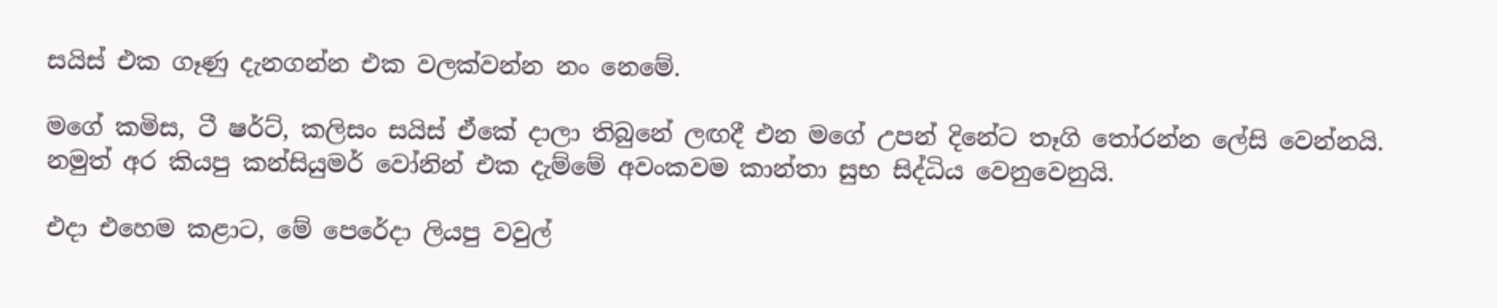සයිස් එක ගෑණු දැනගන්න එක වලක්වන්න නං නෙමේ.

මගේ කමිස, ටී ෂර්ට්, කලිසං සයිස් ඒකේ දාලා තිබුනේ ලඟදී එන මගේ උපන් දිනේට තෑගි තෝරන්න ලේසි වෙන්නයි. නමුත් අර කියපු කන්සියුමර් වෝනින් එක දැම්මේ අවංකවම කාන්තා සුභ සිද්ධිය වෙනුවෙනුයි.

එදා එහෙම කළාට, මේ පෙරේදා ලියපු වවුල්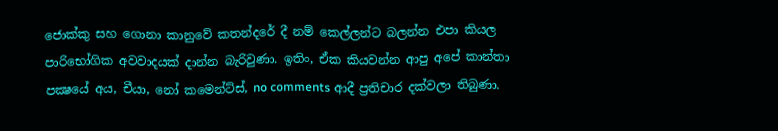ජොක්කු සහ ගොනා කානුවේ කතන්දරේ දී නම් කෙල්ලන්ට බලන්න එපා කියල පාරිභෝගික අවවාදයක් දාන්න බැරිවුණා. ඉතිං, ඒක කියවන්න ආපු අපේ කාන්තා පක්‍ෂයේ අය, චීයා, නෝ කමෙන්ට්ස්, no comments ආදී ප්‍රතිචාර දක්වලා තිබුණා.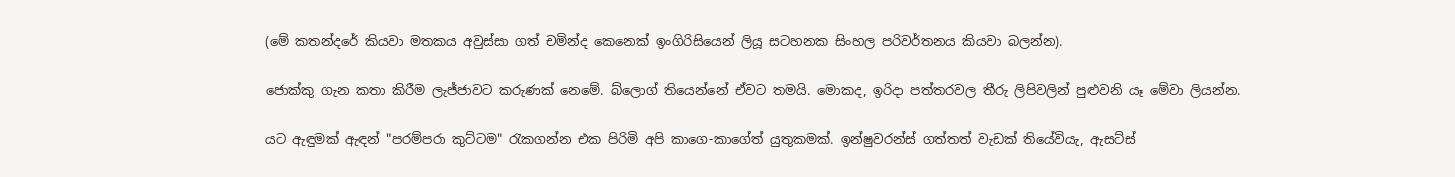(මේ කතන්දරේ කියවා මතකය අවුස්සා ගත් චමින්ද කෙනෙක් ඉංගිරිසියෙන් ලියූ සටහනක සිංහල පරිවර්තනය කියවා බලන්න).

ජොක්කු ගැන කතා කිරීම ලැජ්ජාවට කරුණක් නෙමේ. බ්ලොග් තියෙන්නේ ඒවට තමයි. මොකද, ඉරිදා පත්තරවල තීරු ලිපිවලින් පුළුවනි යෑ මේවා ලියන්න.

යට ඇඳුමක් ඇඳන් "පරම්පරා කුට්ටම" රැකගන්න එක පිරිමි අපි කාගෙ-කාගේත් යුතුකමක්. ඉන්ෂුවරන්ස් ගත්තත් වැඩක් තියේවියැ, ඇසට්ස්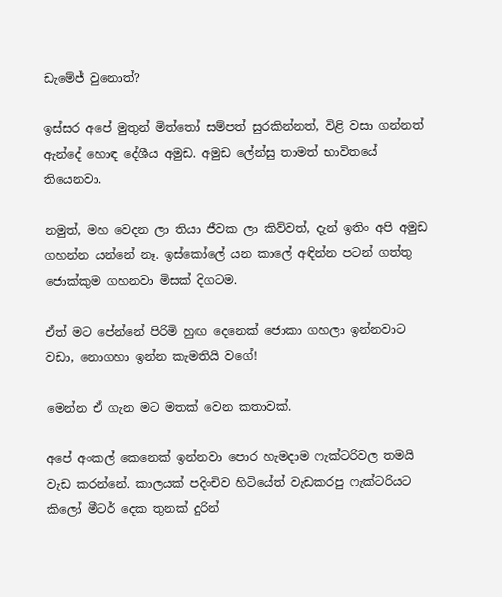ඩැමේජ් වුනොත්?

ඉස්සර අපේ මුතුන් මිත්තෝ සම්පත් සුරකින්නත්, විළි වසා ගන්නත් ඇන්දේ හොඳ දේශීය අමුඩ. අමුඩ ලේන්සු තාමත් භාවිතයේ තියෙනවා.

නමුත්, මහ වෙදන ලා තියා ජීවක ලා කිව්වත්, දැන් ඉතිං අපි අමුඩ ගහන්න යන්නේ නෑ. ඉස්කෝලේ යන කාලේ අඳින්න පටන් ගත්තු ජොක්කුම ගහනවා මිසක් දිගටම.

ඒත් මට පේන්නේ පිරිමි හුඟ දෙනෙක් ජොකා ගහලා ඉන්නවාට වඩා, නොගහා ඉන්න කැමතියි වගේ!

මෙන්න ඒ ගැන මට මතක් වෙන කතාවක්.

අපේ අංකල් කෙනෙක් ඉන්නවා පොර හැමදාම ෆැක්ටරිවල තමයි වැඩ කරන්නේ. කාලයක් පදිංචිව හිටියේත් වැඩකරපු ෆැක්ටරියට කිලෝ මීටර් දෙක තුනක් දුරින්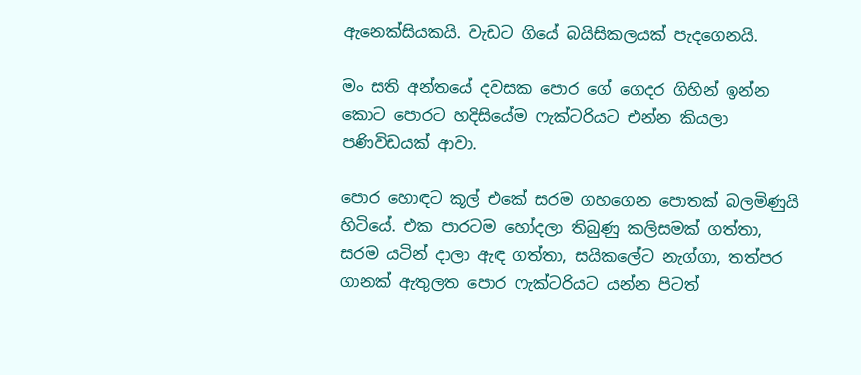ඇනෙක්සියකයි. වැඩට ගියේ බයිසිකලයක් පැදගෙනයි.

මං සති අන්තයේ දවසක පොර ගේ ගෙදර ගිහින් ඉන්න කොට පොරට හදිසියේම ෆැක්ටරියට එන්න කියලා පණිවිඩයක් ආවා.

පොර හොඳට කූල් එකේ සරම ගහගෙන පොතක් බලමිණුයි හිටියේ. එක පාරටම හෝදලා තිබුණු කලිසමක් ගත්තා, සරම යටින් දාලා ඇඳ ගත්තා, සයිකලේට නැග්ගා, තත්පර ගානක් ඇතුලත පොර ෆැක්ටරියට යන්න පිටත්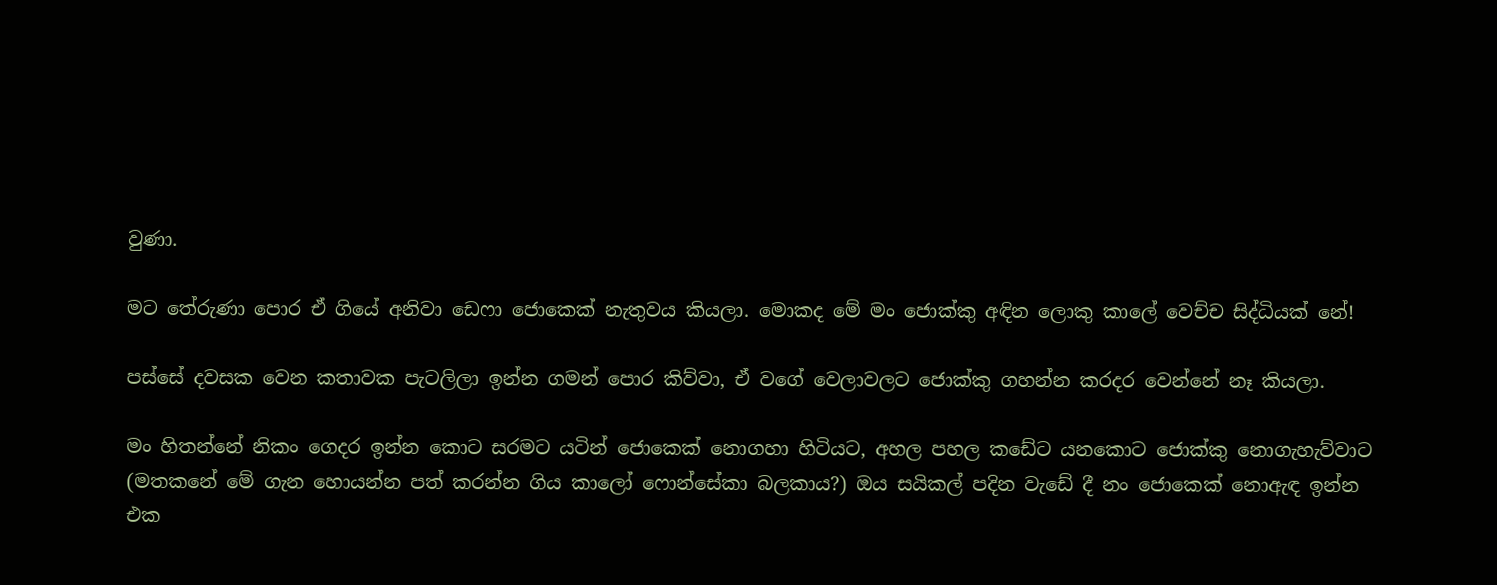වුණා.

මට තේරුණා පොර ඒ ගියේ අනිවා ඩෙෆා ජොකෙක් නැතුවය කියලා. මොකද මේ මං ජොක්කු අඳින ලොකු කාලේ වෙච්ච සිද්ධියක් නේ!

පස්සේ දවසක වෙන කතාවක පැටලිලා ඉන්න ගමන් පොර කිව්වා, ඒ වගේ වෙලාවලට ජොක්කු ගහන්න කරදර වෙන්නේ නෑ කියලා.

මං හිතන්නේ නිකං ගෙදර ඉන්න කොට සරමට යටින් ජොකෙක් නොගහා හිටියට, අහල පහල කඩේට යනකොට ජොක්කු නොගැහැව්වාට (මතකනේ මේ ගැන හොයන්න පත් කරන්න ගිය කාලෝ ෆොන්සේකා බලකාය?) ඔය සයිකල් පදින වැඩේ දී නං ජොකෙක් නොඇඳ ඉන්න එක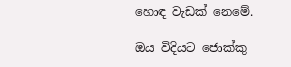හොඳ වැඩක් නෙමේ.

ඔය විදියට ජොක්කු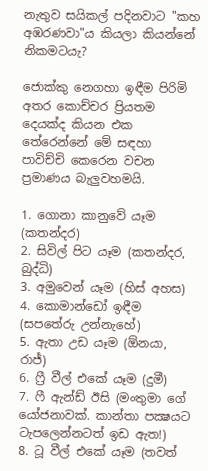නැතුව සයිකල් පදිනවාට "කහ අඹරණවා"ය කියලා කියන්නේ නිකමටයැ?

ජොක්කු නෙගහා ඉඳීම පිරිමි අතර කොච්චර ප්‍රියතම දෙයක්ද කියන එක තේරෙන්නේ මේ සඳහා පාවිච්චි කෙරෙන වචන ප්‍රමාණය බැලුවහමයි.

1. ගොනා කානුවේ යෑම (කතන්දර)
2. සිවිල් පිට යෑම (කතන්දර, බුද්ධි)
3. අමුවෙන් යෑම (හිස් අහස)
4. කොමාන්ඩෝ ඉඳීම (සපතේරු උන්නැහේ)
5. ඇතා උඩ යෑම (ඕනයා, රාජ්)
6. ෆ්‍රී වීල් එකේ යෑම (දුමී)
7. ෆී ඇන්ඩ් ඊසි (මංතුමා ගේ යෝජනාවක්. කාන්තා පක්‍ෂයට ටැපලෙන්නටත් ඉඩ ඇත!)
8. ටූ වීල් එකේ යෑම (තවත්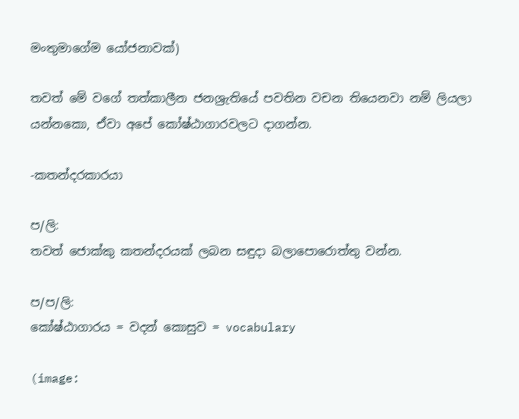මංතුමාගේම යෝජනාවක්)

තවත් මේ වගේ තත්කාලීන ජනශ්‍රැතියේ පවතින වචන තියෙනවා නම් ලියලා යන්නකො, ඒවා අපේ කෝෂ්ඨාගාරවලට දාගන්න.

-කතන්දරකාරයා

ප/ලි:
තවත් ජොක්කු කතන්දරයක් ලබන සඳුදා බලාපොරොත්තු වන්න.

ප/ප/ලි:
කෝෂ්ඨාගාරය = වදන් කොසුව = vocabulary

(image: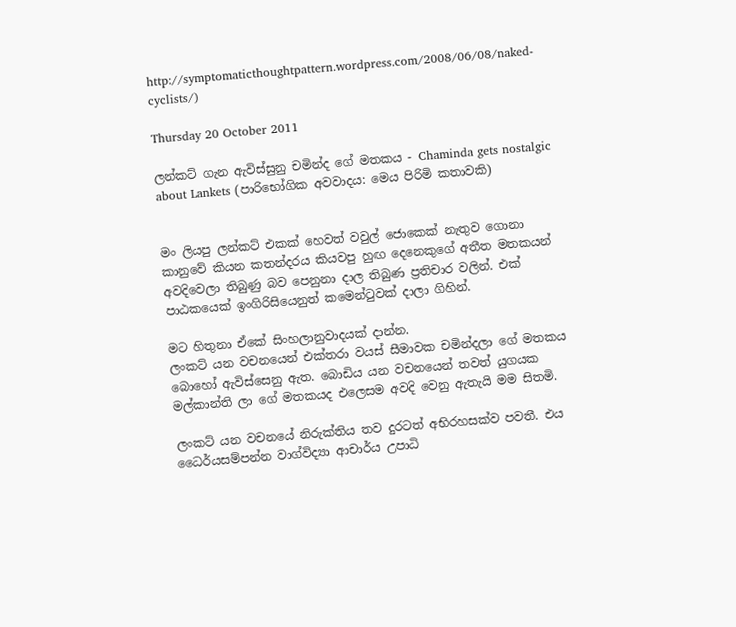http://symptomaticthoughtpattern.wordpress.com/2008/06/08/naked-cyclists/)

Thursday 20 October 2011

ලන්කට් ගැන ඇවිස්සුනු චමින්ද ගේ මතකය - Chaminda gets nostalgic about Lankets (පාරිභෝගික අවවාදය: මෙය පිරිමි කතාවකි)


මං ලියපු ලන්කට් එකක් හෙවත් වවුල් ජොකෙක් නැතුව ගොනා කානුවේ කියන කතන්දරය කියවපු හුඟ දෙනෙකුගේ අතීත මතකයන් අවදිවෙලා තිබුණු බව පෙනුනා දාල තිබුණ ප්‍රතිචාර වලින්. එක් පාඨකයෙක් ඉංගිරිසියෙනුත් කමෙන්ටුවක් දාලා ගිහින්.

මට හිතුනා ඒකේ සිංහලානුවාදයක් දාන්න.
ලංකට් යන වචනයෙන් එක්තරා වයස් සීමාවක චමින්දලා ගේ මතකය බොහෝ ඇවිස්සෙනු ඇත. බොඩිය යන වචනයෙන් තවත් යුගයක මල්කාන්ති ලා ගේ මතකයද එලෙසම අවදි වෙනු ඇතැයි මම සිතමි.

ලංකට් යන වචනයේ නිරුක්තිය තව දුරටත් අභිරහසක්ව පවතී. එය ධෛර්යසම්පන්න වාග්විද්‍යා ආචාර්ය උපාධි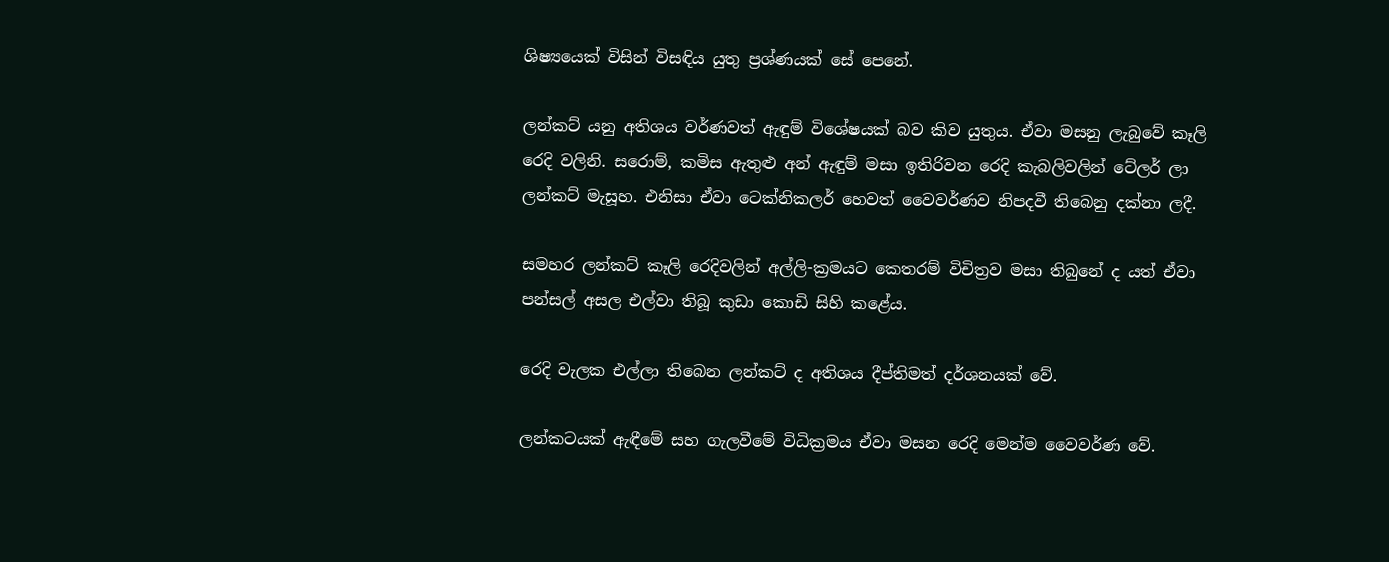ශිෂ්‍යයෙක් විසින් විසඳිය යුතු ප්‍රශ්ණයක් සේ පෙනේ.

ලන්කට් යනු අතිශය වර්ණවත් ඇඳුම් විශේෂයක් බව කිව යුතුය. ඒවා මසනු ලැබුවේ කෑලි රෙදි වලිනි. සරොම්, කමිස ඇතුළු අන් ඇඳුම් මසා ඉතිරිවන රෙදි කැබලිවලින් ටේලර් ලා ලන්කට් මැසූහ. එනිසා ඒවා ටෙක්නිකලර් හෙවත් වෛවර්ණව නිපදවී තිබෙනු දක්නා ලදී.

සමහර ලන්කට් කෑලි රෙදිවලින් අල්ලි-ක්‍රමයට කෙතරම් විචිත්‍රව මසා තිබුනේ ද යත් ඒවා පන්සල් අසල එල්වා තිබූ කුඩා කොඩි සිහි කළේය.

රෙදි වැලක එල්ලා තිබෙන ලන්කට් ද අතිශය දීප්තිමත් දර්ශනයක් වේ.

ලන්කටයක් ඇඳීමේ සහ ගැලවීමේ විධික්‍රමය ඒවා මසන රෙදි මෙන්ම වෛවර්ණ වේ.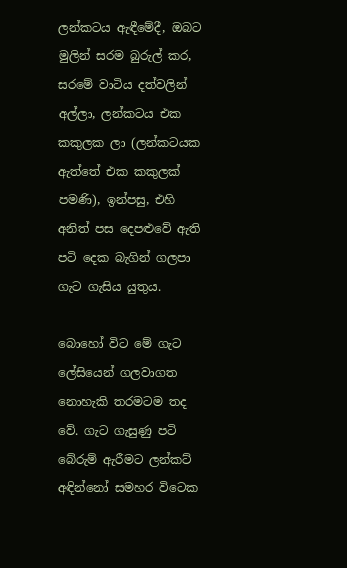ලන්කටය ඇඳීමේදී, ඔබට මුලින් සරම බුරුල් කර, සරමේ වාටිය දත්වලින් අල්ලා, ලන්කටය එක කකුලක ලා (ලන්කටයක ඇත්තේ එක කකුලක් පමණි), ඉන්පසු, එහි අනිත් පස දෙපළුවේ ඇති පටි දෙක බැගින් ගලපා ගැට ගැසිය යුතුය.

බොහෝ විට මේ ගැට ලේසියෙන් ගලවාගත නොහැකි තරමටම තද වේ. ගැට ගැසුණු පටි බේරුම් ඇරීමට ලන්කට් අඳින්නෝ සමහර විටෙක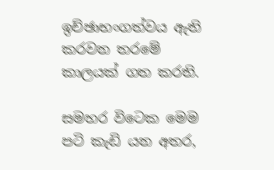ඉච්ඡාභංගත්වය ඇති කරවන තරමේ කාලයක් ගත කරති.

සමහර විටෙක මෙම පටි කැඩි යන අතර,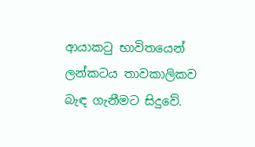ආයාකටු භාවිතයෙන් ලන්කටය තාවකාලිකව බැඳ ගැනීමට සිදුවේ.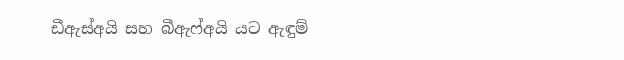ඩීඇස්අයි සහ බීඇෆ්අයි යට ඇඳුම්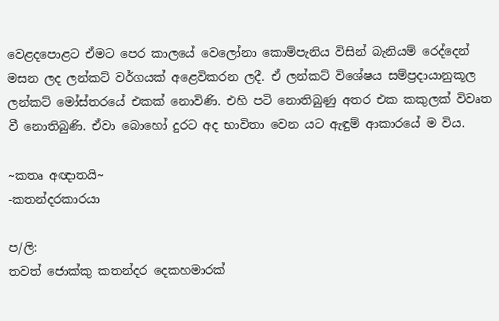වෙළදපොළට ඒමට පෙර කාලයේ වෙලෝනා කොම්පැනිය විසින් බැනියම් රෙද්දෙන් මසන ලද ලන්කට් වර්ගයක් අළෙවිකරන ලදී. ඒ ලන්කට් විශේෂය සම්ප්‍රදායානුකූල ලන්කට් මෝස්තරයේ එකක් නොවිණි. එහි පටි නොතිබුණු අතර එක කකුලක් විවෘත වී නොතිබුණි. ඒවා බොහෝ දුරට අද භාවිතා වෙන යට ඇඳුම් ආකාරයේ ම විය.

~කතෘ අඥාතයි~
-කතන්දරකාරයා

ප/ලි:
තවත් ජොක්කු කතන්දර දෙකහමාරක්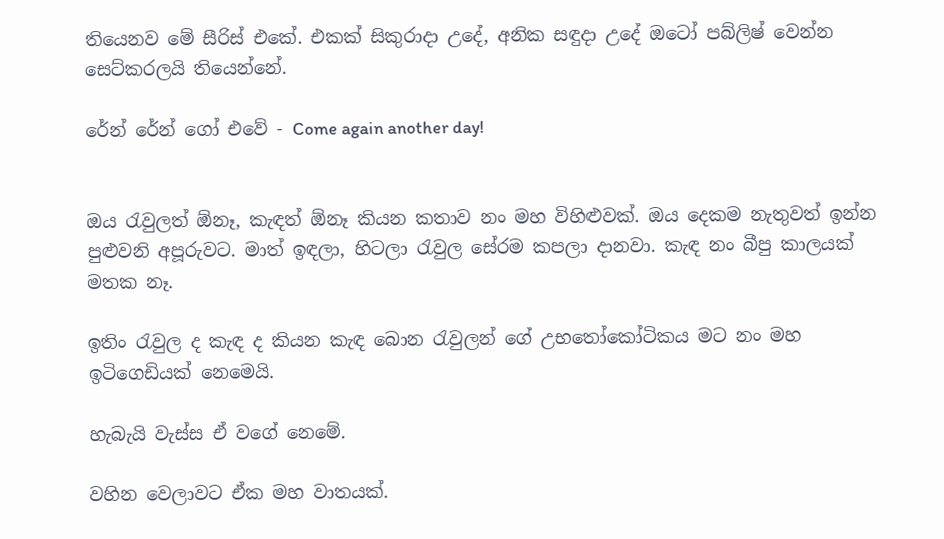තියෙනව මේ සීරිස් එකේ. එකක් සිකුරාදා උදේ, අනික සඳුදා උදේ ඔටෝ පබ්ලිෂ් වෙන්න සෙට්කරලයි තියෙන්නේ.

රේන් රේන් ගෝ එවේ - Come again another day!


ඔය රැවුලත් ඕනෑ, කැඳත් ඕනෑ කියන කතාව නං මහ විහිළුවක්. ඔය දෙකම නැතුවත් ඉන්න පුළුවනි අපූරුවට. මාත් ඉඳලා, හිටලා රැවුල සේරම කපලා දානවා. කැඳ නං බීපු කාලයක් මතක නෑ.

ඉතිං රැවුල ද කැඳ ද කියන කැඳ බොන රැවුලන් ගේ උභතෝකෝටිකය මට නං මහ ඉටිගෙඩියක් නෙමෙයි.

හැබැයි වැස්ස ඒ වගේ නෙමේ.

වහින වෙලාවට ඒක මහ වාතයක්.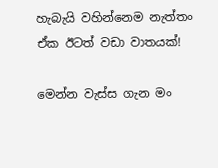හැබැයි වහින්නෙම නැත්තං ඒක ඊටත් වඩා වාතයක්!

මෙන්න වැස්ස ගැන මං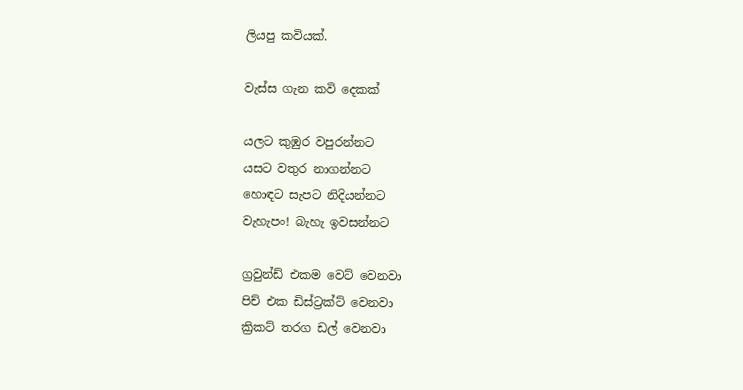ලියපු කවියක්.

වැස්ස ගැන කවි දෙකක්

යලට කුඹුර වපුරන්නට
යසට වතුර නාගන්නට
හොඳට සැපට නිදියන්නට
වැහැපං! බැහැ ඉවසන්නට

ග්‍රවුන්ඩ් එකම වෙට් වෙනවා
පිච් එක ඩිස්ට්‍රක්ට් වෙනවා
ක්‍රිකට් තරග ඩල් වෙනවා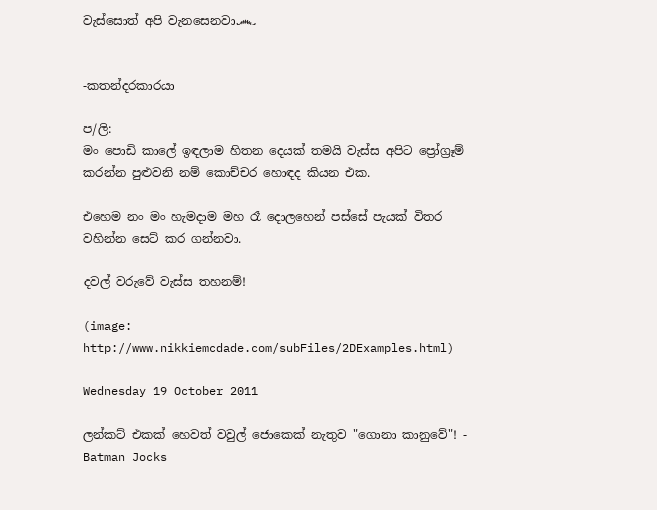වැස්සොත් අපි වැනසෙනවා෴


-කතන්දරකාරයා

ප/ලි:
මං පොඩි කාලේ ඉඳලාම හිතන දෙයක් තමයි වැස්ස අපිට ප්‍රෝග්‍රෑම් කරන්න පුළුවනි නම් කොච්චර හොඳද කියන එක.

එහෙම නං මං හැමදාම මහ රෑ දොලහෙන් පස්සේ පැයක් විතර වහින්න සෙට් කර ගන්නවා.

දවල් වරුවේ වැස්ස තහනම්!

(image: http://www.nikkiemcdade.com/subFiles/2DExamples.html)

Wednesday 19 October 2011

ලන්කට් එකක් හෙවත් වවුල් ජොකෙක් නැතුව "ගොනා කානුවේ"! - Batman Jocks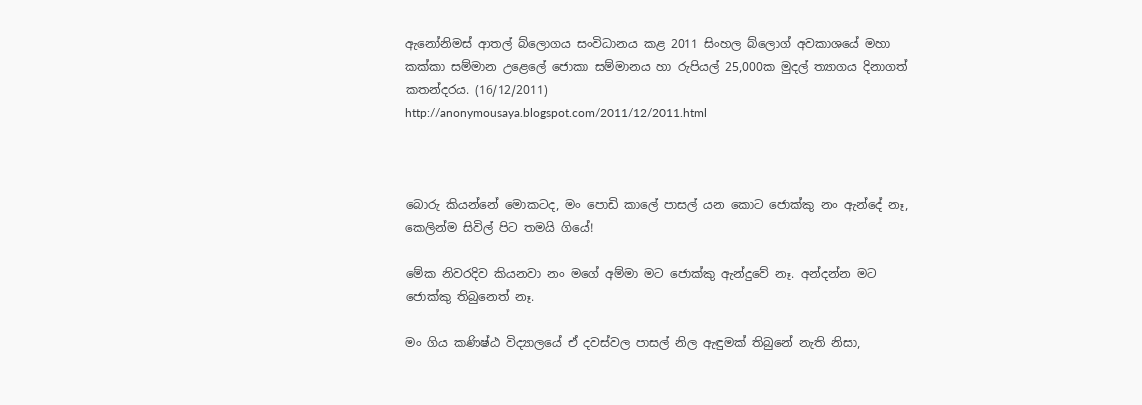ඇනෝනිමස් ආතල් බ්ලොගය සංවිධානය කළ 2011 සිංහල බ්ලොග් අවකාශයේ මහා කක්කා සම්මාන උළෙලේ ජොකා සම්මානය හා රුපියල් 25,000ක මුදල් ත්‍යාගය දිනාගත් කතන්දරය. (16/12/2011)
http://anonymousaya.blogspot.com/2011/12/2011.html



බොරු කියන්නේ මොකටද, මං පොඩි කාලේ පාසල් යන කොට ජොක්කු නං ඇන්දේ නෑ, කෙලින්ම සිවිල් පිට තමයි ගියේ!

මේක නිවරදිව කියනවා නං මගේ අම්මා මට ජොක්කු ඇන්දුවේ නෑ. අන්දන්න මට ජොක්කු තිබුනෙත් නෑ.

මං ගිය කණිෂ්ඨ විද්‍යාලයේ ඒ දවස්වල පාසල් නිල ඇඳුමක් තිබුනේ නැති නිසා,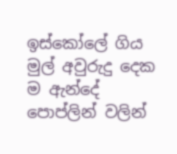ඉස්කෝලේ ගිය මුල් අවුරුදු දෙක ම ඇන්දේ පොප්ලින් වලින්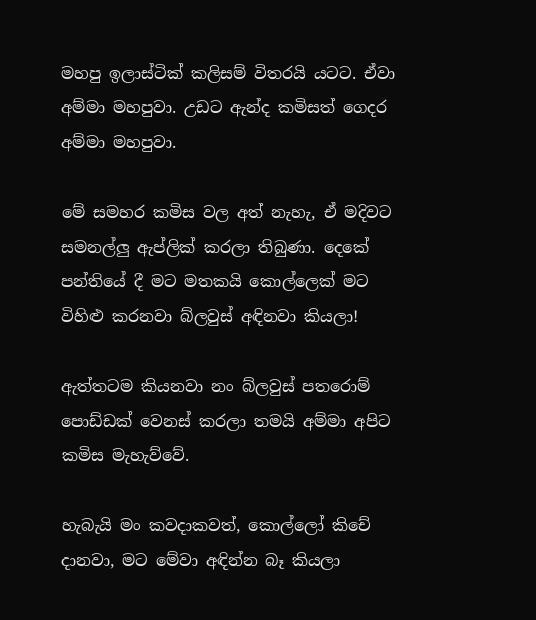මහපු ඉලාස්ටික් කලිසම් විතරයි යටට. ඒවා අම්මා මහපුවා. උඩට ඇන්ද කමිසත් ගෙදර අම්මා මහපුවා.

මේ සමහර කමිස වල අත් නැහැ, ඒ මදිවට සමනල්ලු ඇප්ලික් කරලා තිබුණා. දෙකේ පන්තියේ දී මට මතකයි කොල්ලෙක් මට විහිළු කරනවා බ්ලවුස් අඳිනවා කියලා!

ඇත්තටම කියනවා නං බ්ලවුස් පතරොම් පොඩ්ඩක් වෙනස් කරලා තමයි අම්මා අපිට කමිස මැහැව්වේ.

හැබැයි මං කවදාකවත්, කොල්ලෝ කිචේ දානවා, මට මේවා අඳින්න බෑ කියලා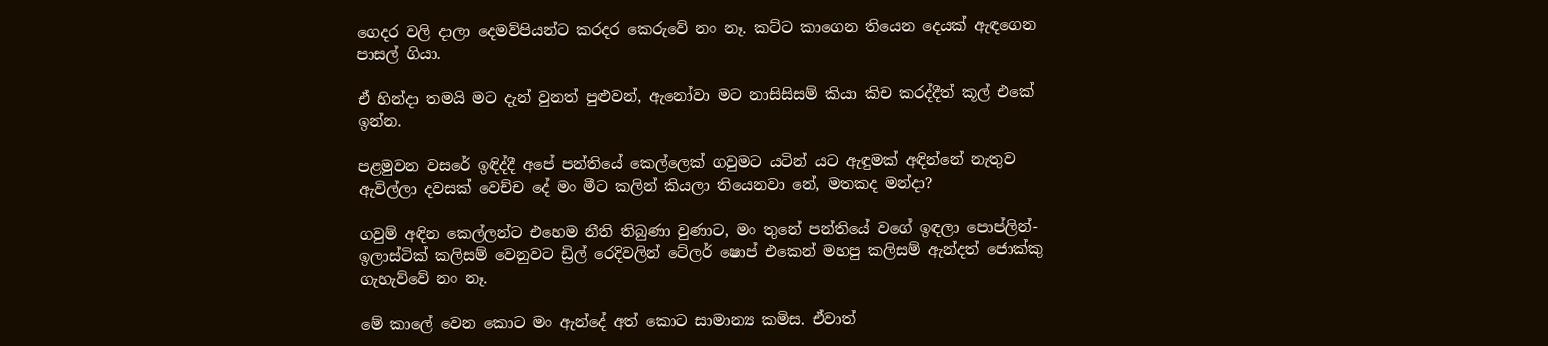ගෙදර වලි දාලා දෙමව්පියන්ට කරදර කෙරුවේ නං නෑ. කට්ට කාගෙන තියෙන දෙයක් ඇඳගෙන පාසල් ගියා.

ඒ හින්දා තමයි මට දැන් වුනත් පුළුවන්, ඇනෝවා මට නාසිසිසම් කියා කිච කරද්දීත් කූල් එකේ ඉන්න.

පළමුවන වසරේ ඉඳිද්දී අපේ පන්තියේ කෙල්ලෙක් ගවුමට යටින් යට ඇඳුමක් අඳින්නේ නැතුව ඇවිල්ලා දවසක් වෙච්ච දේ මං මීට කලින් කියලා තියෙනවා නේ, මතකද මන්දා?

ගවුම් අඳින කෙල්ලන්ට එහෙම නීති තිබුණා වුණාට, මං තුනේ පන්තියේ වගේ ඉඳලා පොප්ලින්-ඉලාස්ටික් කලිසම් වෙනුවට ඩ්‍රිල් රෙදිවලින් ටේලර් ෂොප් එකෙන් මහපු කලිසම් ඇන්දත් ජොක්කු ගැහැව්වේ නං නෑ.

මේ කාලේ වෙන කොට මං ඇන්දේ අත් කොට සාමාන්‍ය කමිස. ඒවාත්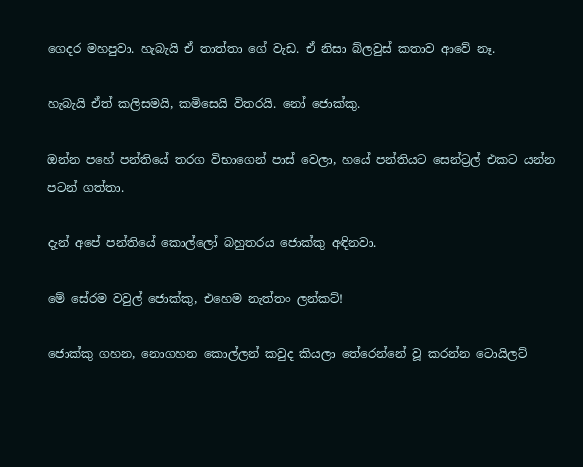ගෙදර මහපුවා. හැබැයි ඒ තාත්තා ගේ වැඩ. ඒ නිසා බ්ලවුස් කතාව ආවේ නෑ.

හැබැයි ඒත් කලිසමයි, කමිසෙයි විතරයි. නෝ ජොක්කු.

ඔන්න පහේ පන්තියේ තරග විභාගෙන් පාස් වෙලා, හයේ පන්තියට සෙන්ට්‍රල් එකට යන්න පටන් ගත්තා.

දැන් අපේ පන්තියේ කොල්ලෝ බහුතරය ජොක්කු අඳිනවා.

මේ සේරම වවුල් ජොක්කු, එහෙම නැත්තං ලන්කට්!

ජොක්කු ගහන, නොගහන කොල්ලන් කවුද කියලා තේරෙන්නේ වූ කරන්න ටොයිලට්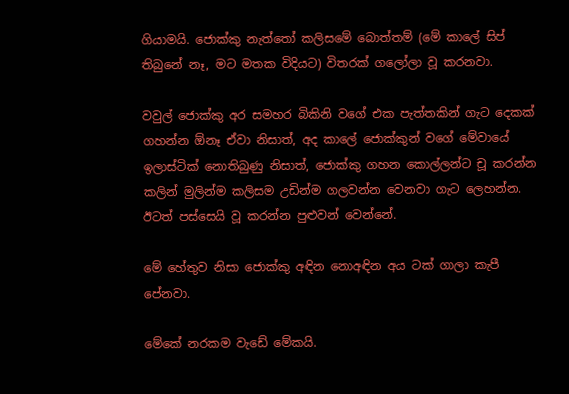ගියාමයි. ජොක්කු නැත්තෝ කලිසමේ බොත්තම් (මේ කාලේ සිප් තිබුනේ නෑ, මට මතක විදියට) විතරක් ගලෝලා වූ කරනවා.

වවුල් ජොක්කු අර සමහර බිකිනි වගේ එක පැත්තකින් ගැට දෙකක් ගහන්න ඕනෑ ඒවා නිසාත්, අද කාලේ ජොක්කුන් වගේ මේවායේ ඉලාස්ටික් නොතිබුණු නිසාත්, ජොක්කු ගහන කොල්ලන්ට චූ කරන්න කලින් මුලින්ම කලිසම උඩින්ම ගලවන්න වෙනවා ගැට ලෙහන්න. ඊටත් පස්සෙයි වූ කරන්න පුළුවන් වෙන්නේ.

මේ හේතුව නිසා ජොක්කු අඳින නොඅඳින අය ටක් ගාලා කැපී පේනවා.

මේකේ නරකම වැඩේ මේකයි.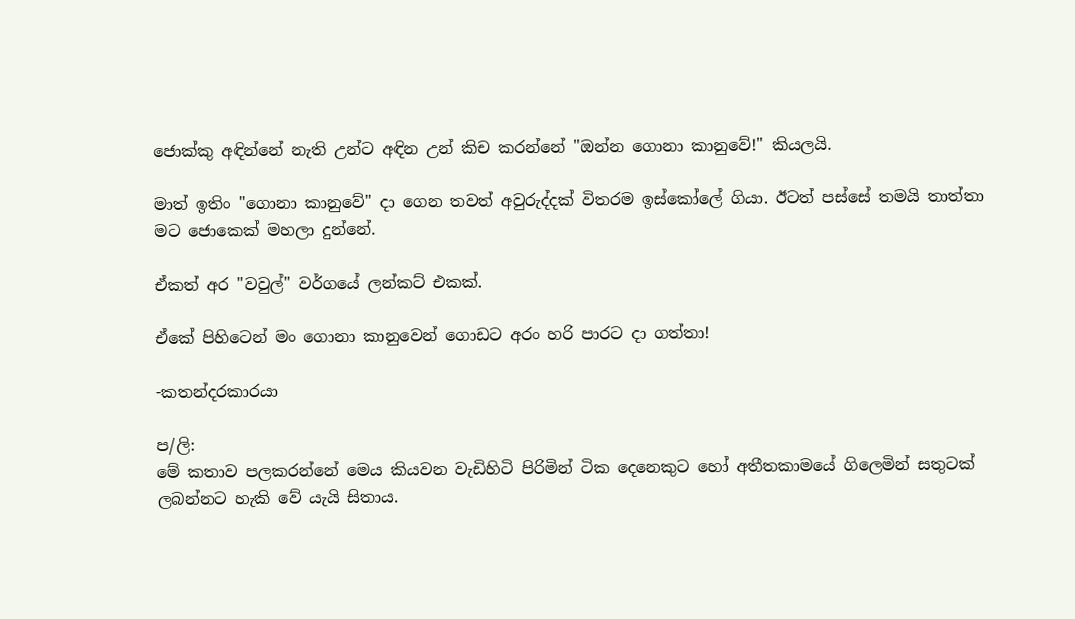ජොක්කු අඳින්නේ නැති උන්ට අඳින උන් කිච කරන්නේ "ඔන්න ගොනා කානුවේ!" කියලයි.

මාත් ඉතිං "ගොනා කානුවේ" දා ගෙන තවත් අවුරුද්දක් විතරම ඉස්කෝලේ ගියා. ඊටත් පස්සේ තමයි තාත්තා මට ජොකෙක් මහලා දුන්නේ.

ඒකත් අර "වවුල්" වර්ගයේ ලන්කට් එකක්.

ඒකේ පිහිටෙන් මං ගොනා කානුවෙන් ගොඩට අරං හරි පාරට දා ගත්තා!

-කතන්දරකාරයා

ප/ලි:
මේ කතාව පලකරන්නේ මෙය කියවන වැඩිහිටි පිරිමින් ටික දෙනෙකුට හෝ අතීතකාමයේ ගිලෙමින් සතුටක් ලබන්නට හැකි වේ යැයි සිතාය.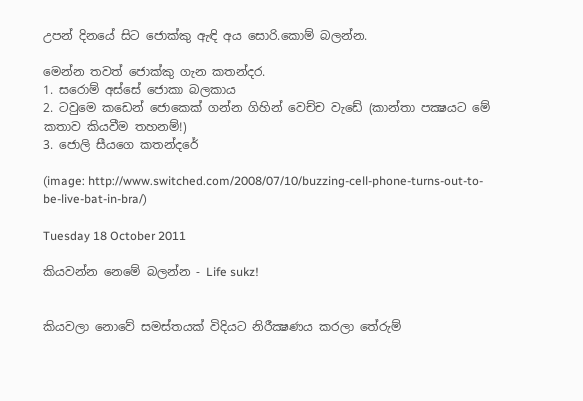උපන් දිනයේ සිට ජොක්කු ඇඳි අය සොරි.කොම් බලන්න.

මෙන්න තවත් ජොක්කු ගැන කතන්දර.
1. සරොම් අස්සේ ජොකා බලකාය
2. ටවුමෙ කඩෙන් ජොකෙක් ගන්න ගිහින් වෙච්ච වැඩේ (කාන්තා පක්‍ෂයට මේ කතාව කියවීම තහනම්!)
3. ජොලි සීයගෙ කතන්දරේ

(image: http://www.switched.com/2008/07/10/buzzing-cell-phone-turns-out-to-be-live-bat-in-bra/)

Tuesday 18 October 2011

කියවන්න නෙමේ බලන්න - Life sukz!


කියවලා නොවේ සමස්තයක් විදියට නිරීක්‍ෂණය කරලා තේරුම්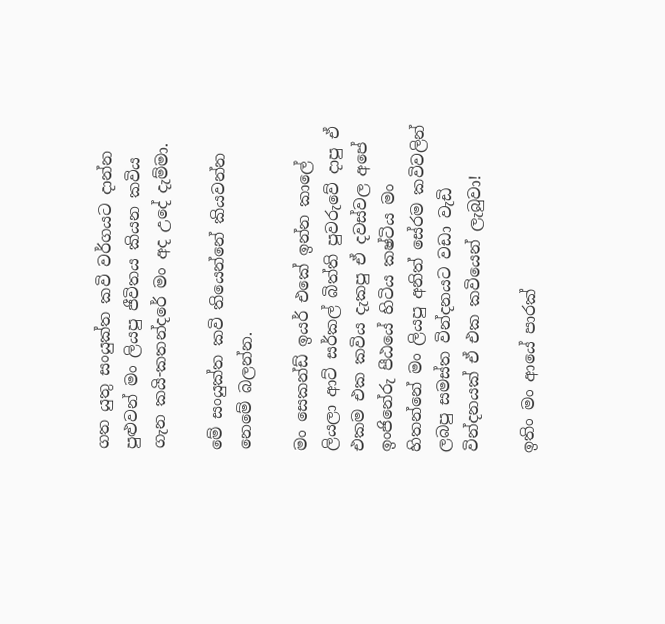ගත යුතු සංයුක්ත කවි වර්ගයට දාන්න පුළුවන් මං ලියපු ජීවිතය කියන කවිය ගැන කයි-කතන්දරේ මං අද උදේ දැම්මා.

මේ සංයුක්ත කවි තියෙන්නේ කියවන්න නෙමේ බලන්න.

මං සෙකන්ඩ් ඉයර් එකේ ඉන්න කාලේ ලියලා ආට් සර්කල් බිත්ති පුවරුවේ දාපු ඒ එකම එක කවිය දැකපු ඒ දවස්වල අපේ ඉංජිනේරු පීඨයේ හිටිය කෂ්ටිය මං හිතන්නේ මං ලියපු අනිත් සේරම කවිවලින් ලබපු සමස්ත වින්දනයට වඩා වැඩි වින්දනයක් ඒ එක කවියෙන් ලැබුවා!

ඉතිං මං ආයේ පාරක්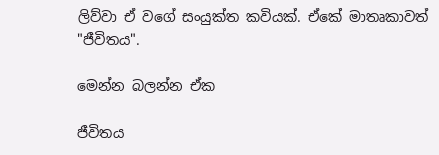ලිව්වා ඒ වගේ සංයුක්ත කවියක්. ඒකේ මාතෘකාවත් "ජීවිතය".

මෙන්න බලන්න ඒක

ජීවිතය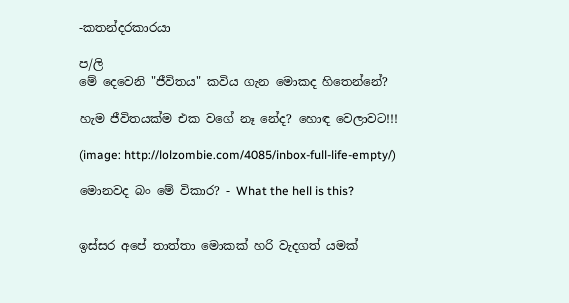-කතන්දරකාරයා

ප/ලි
මේ දෙවෙනි "ජීවිතය" කවිය ගැන මොකද හිතෙන්නේ?

හැම ජීවිතයක්ම එක වගේ නෑ නේද? හොඳ වෙලාවට!!!

(image: http://lolzombie.com/4085/inbox-full-life-empty/)

මොනවද බං මේ විකාර? - What the hell is this?


ඉස්සර අපේ තාත්තා මොකක් හරි වැදගත් යමක්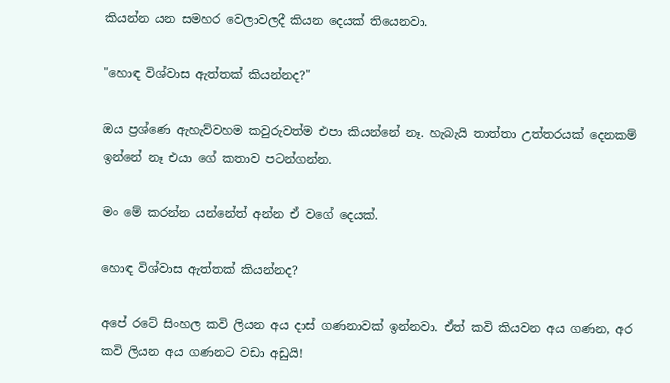කියන්න යන සමහර වෙලාවලදී කියන දෙයක් තියෙනවා.

"හොඳ විශ්වාස ඇත්තක් කියන්නද?"

ඔය ප්‍රශ්ණෙ ඇහැව්වහම කවුරුවත්ම එපා කියන්නේ නෑ. හැබැයි තාත්තා උත්තරයක් දෙනකම් ඉන්නේ නෑ එයා ගේ කතාව පටන්ගන්න.

මං මේ කරන්න යන්නේත් අන්න ඒ වගේ දෙයක්.

හොඳ විශ්වාස ඇත්තක් කියන්නද?

අපේ රටේ සිංහල කවි ලියන අය දාස් ගණනාවක් ඉන්නවා. ඒත් කවි කියවන අය ගණන, අර කවි ලියන අය ගණනට වඩා අඩුයි!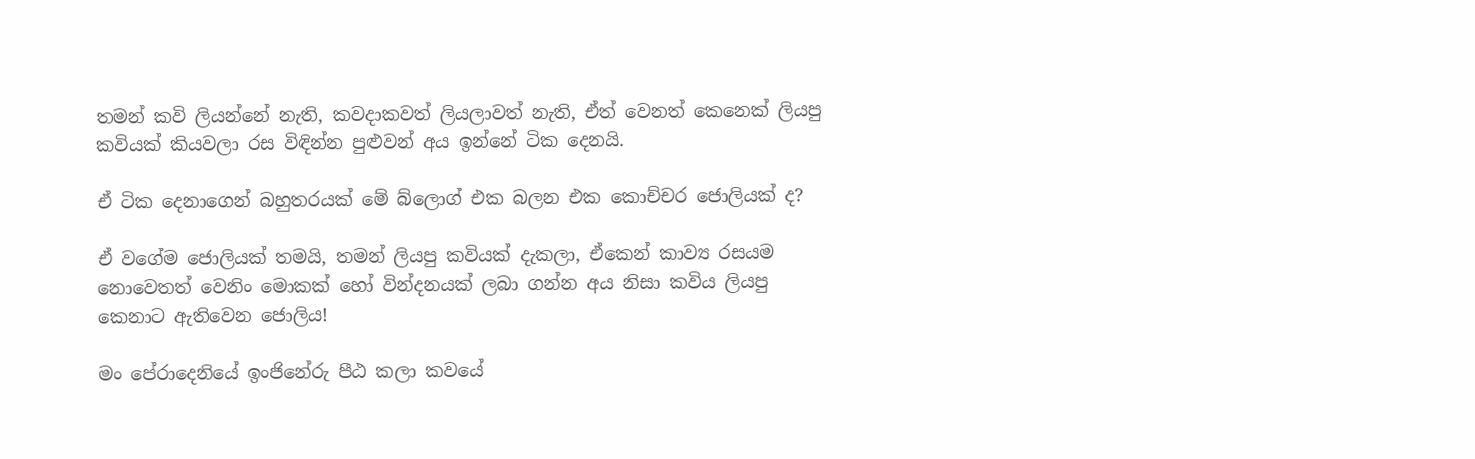තමන් කවි ලියන්නේ නැති, කවදාකවත් ලියලාවත් නැති, ඒත් වෙනත් කෙනෙක් ලියපු කවියක් කියවලා රස විඳින්න පුළුවන් අය ඉන්නේ ටික දෙනයි.

ඒ ටික දෙනාගෙන් බහුතරයක් මේ බ්ලොග් එක බලන එක කොච්චර ජොලියක් ද?

ඒ වගේම ජොලියක් තමයි, තමන් ලියපු කවියක් දැකලා, ඒකෙන් කාව්‍ය රසයම නොවෙතත් වෙනිං මොකක් හෝ වින්දනයක් ලබා ගන්න අය නිසා කවිය ලියපු කෙනාට ඇතිවෙන ජොලිය!

මං පේරාදෙනියේ ඉංජිනේරු පීඨ කලා කවයේ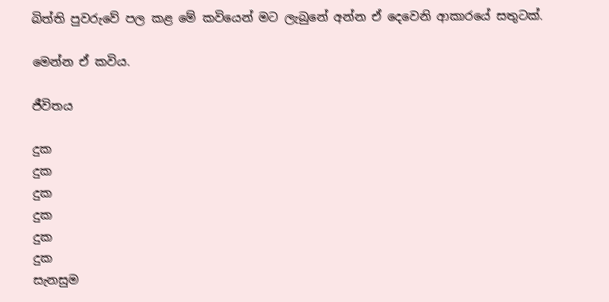බිත්ති පුවරුවේ පල කළ මේ කවියෙන් මට ලැබුනේ අන්න ඒ දෙවෙනි ආකාරයේ සතුටක්.

මෙන්න ඒ කවිය.

ජීවිතය

දුක
දුක
දුක
දුක
දුක
දුක
සැනසුම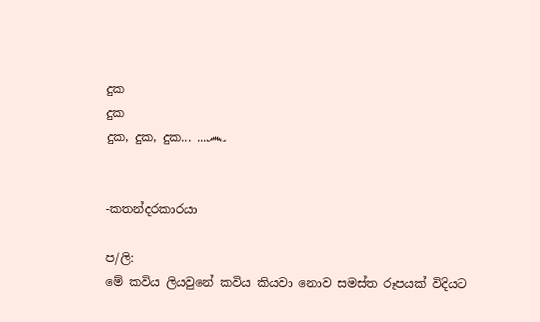දුක
දුක
දුක, දුක, දුක... ...෴


-කතන්දරකාරයා

ප/ලි:
මේ කවිය ලියවුනේ කවිය කියවා නොව සමස්ත රූපයක් විදියට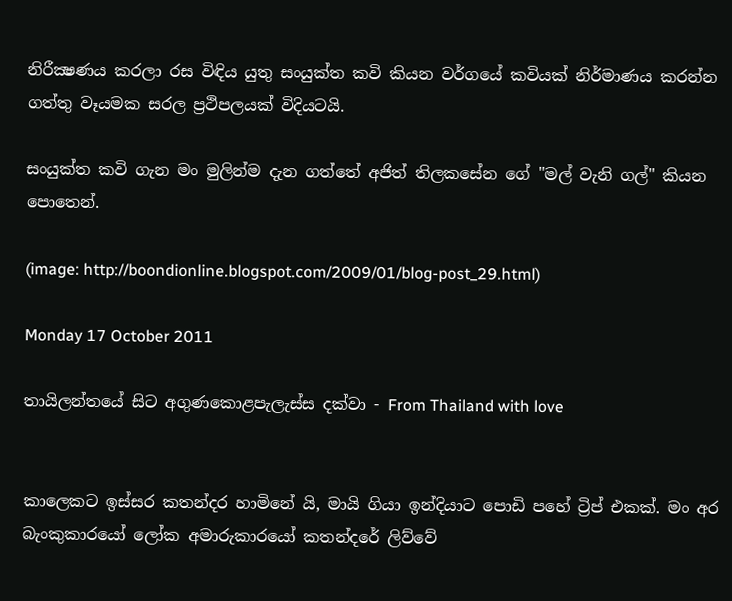නිරීක්‍ෂණය කරලා රස විඳිය යුතු සංයුක්ත කවි කියන වර්ගයේ කවියක් නිර්මාණය කරන්න ගත්තු වෑයමක සරල ප්‍රථිපලයක් විදියටයි.

සංයුක්ත කවි ගැන මං මුලින්ම දැන ගත්තේ අජිත් තිලකසේන ගේ "මල් වැනි ගල්" කියන පොතෙන්.

(image: http://boondionline.blogspot.com/2009/01/blog-post_29.html)

Monday 17 October 2011

තායිලන්තයේ සිට අගුණකොළපැලැස්ස දක්වා - From Thailand with love


කාලෙකට ඉස්සර කතන්දර හාමිනේ යි, මායි ගියා ඉන්දියාට පොඩි පහේ ට්‍රිප් එකක්. මං අර බැංකුකාරයෝ ලෝක අමාරුකාරයෝ කතන්දරේ ලිව්වේ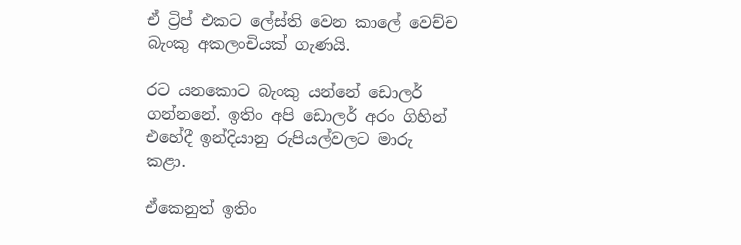ඒ ට්‍රිප් එකට ලේස්ති වෙන කාලේ වෙච්ච බැංකු අකලංචියක් ගැණයි.

රට යනකොට බැංකු යන්නේ ඩොලර් ගන්නනේ. ඉතිං අපි ඩොලර් අරං ගිහින් එහේදී ඉන්දියානු රුපියල්වලට මාරු කළා.

ඒකෙනුත් ඉතිං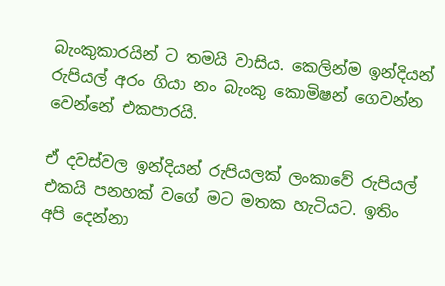බැංකුකාරයින් ට තමයි වාසිය. කෙලින්ම ඉන්දියන් රුපියල් අරං ගියා නං බැංකු කොමිෂන් ගෙවන්න වෙන්නේ එකපාරයි.

ඒ දවස්වල ඉන්දියන් රුපියලක් ලංකාවේ රුපියල් එකයි පනහක් වගේ මට මතක හැටියට. ඉතිං අපි දෙන්නා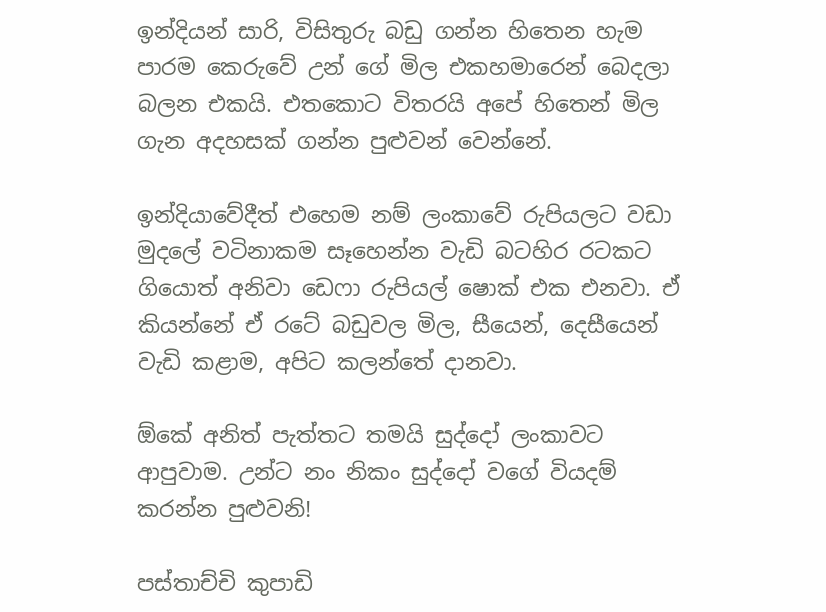ඉන්දියන් සාරි, විසිතුරු බඩු ගන්න හිතෙන හැම පාරම කෙරුවේ උන් ගේ මිල එකහමාරෙන් බෙදලා බලන එකයි. එතකොට විතරයි අපේ හිතෙන් මිල ගැන අදහසක් ගන්න පුළුවන් වෙන්නේ.

ඉන්දියාවේදීත් එහෙම නම් ලංකාවේ රුපියලට වඩා මුදලේ වටිනාකම සෑහෙන්න වැඩි බටහිර රටකට ගියොත් අනිවා ඩෙෆා රුපියල් ෂොක් එක එනවා. ඒ කියන්නේ ඒ රටේ බඩුවල මිල, සීයෙන්, දෙසීයෙන් වැඩි කළාම, අපිට කලන්තේ දානවා.

ඕකේ අනිත් පැත්තට තමයි සුද්දෝ ලංකාවට ආපුවාම. උන්ට නං නිකං සුද්දෝ වගේ වියදම් කරන්න පුළුවනි!

පස්තාච්චි කුපාඩි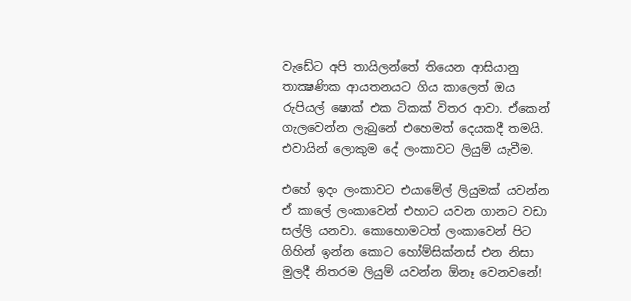වැඩේට අපි තායිලන්තේ තියෙන ආසියානු තාක්‍ෂණික ආයතනයට ගිය කාලෙත් ඔය රුපියල් ෂොක් එක ටිකක් විතර ආවා. ඒකෙන් ගැලවෙන්න ලැබුනේ එහෙමත් දෙයකදී තමයි. එවායින් ලොකුම දේ ලංකාවට ලියුම් යැවීම.

එහේ ඉදං ලංකාවට එයාමේල් ලියුමක් යවන්න ඒ කාලේ ලංකාවෙන් එහාට යවන ගානට වඩා සල්ලි යනවා. කොහොමටත් ලංකාවෙන් පිට ගිහින් ඉන්න කොට හෝම්සික්නස් එන නිසා මුලදී නිතරම ලියුම් යවන්න ඕනෑ වෙනවනේ!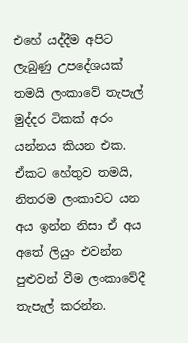එහේ යද්දීම අපිට ලැබුණු උපදේශයක් තමයි ලංකාවේ තැපැල් මුද්දර ටිකක් අරං යන්නය කියන එක. ඒකට හේතුව තමයි, නිතරම ලංකාවට යන අය ඉන්න නිසා ඒ අය අතේ ලියුං එවන්න පුළුවන් වීම ලංකාවේදී තැපැල් කරන්න.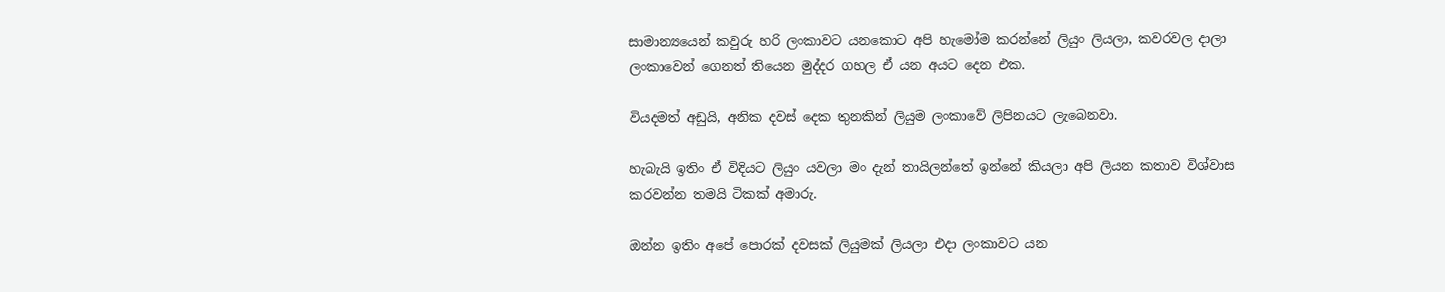සාමාන්‍යයෙන් කවුරු හරි ලංකාවට යනකොට අපි හැමෝම කරන්නේ ලියුං ලියලා, කවරවල දාලා ලංකාවෙන් ගෙනත් තියෙන මුද්දර ගහල ඒ යන අයට දෙන එක.

වියදමත් අඩුයි, අනික දවස් දෙක තුනකින් ලියුම ලංකාවේ ලිපිනයට ලැබෙනවා.

හැබැයි ඉතිං ඒ විදියට ලියුං යවලා මං දැන් තායිලන්තේ ඉන්නේ කියලා අපි ලියන කතාව විශ්වාස කරවන්න තමයි ටිකක් අමාරු.

ඔන්න ඉතිං අපේ පොරක් දවසක් ලියුමක් ලියලා එදා ලංකාවට යන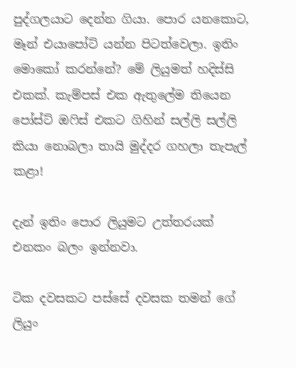පුද්ගලයාට දෙන්න ගියා. පොර යනකොට, මෑන් එයාපෝට් යන්න පිටත්වෙලා. ඉතිං මොකෝ කරන්නේ? මේ ලියුමත් හදිස්සි එකක්. කැම්පස් එක ඇතුලේම තියෙන පෝස්ට් ඔෆිස් එකට ගිහින් සල්ලි සල්ලි කියා නොබලා තායි මුද්දර ගහලා තැපැල් කළා!

දැන් ඉතිං පොර ලියුමට උත්තරයක් එනකං බලං ඉන්නවා.

ටික දවසකට පස්සේ දවසක තමන් ගේ ලියුං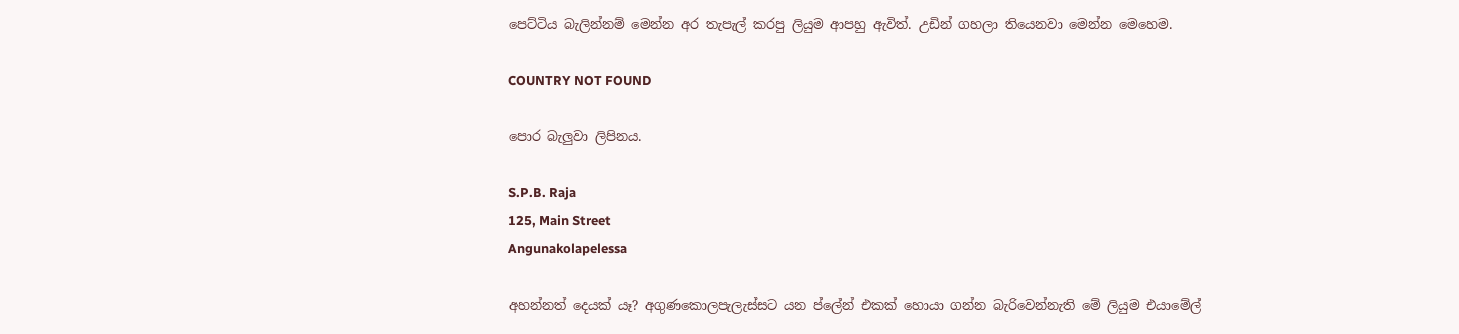පෙට්ටිය බැලින්නම් මෙන්න අර තැපැල් කරපු ලියුම ආපහු ඇවිත්. උඩින් ගහලා තියෙනවා මෙන්න මෙහෙම.

COUNTRY NOT FOUND

පොර බැලුවා ලිපිනය.

S.P.B. Raja
125, Main Street
Angunakolapelessa

අහන්නත් දෙයක් යෑ? අගුණකොලපැලැස්සට යන ප්ලේන් එකක් හොයා ගන්න බැරිවෙන්නැති මේ ලියුම එයාමේල්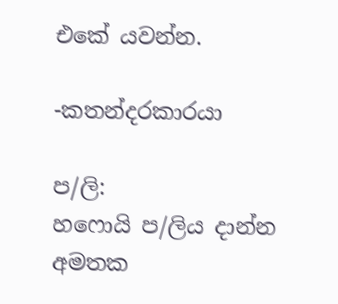එකේ යවන්න.

-කතන්දරකාරයා

ප/ලි:
හෆොයි ප/ලිය දාන්න අමතක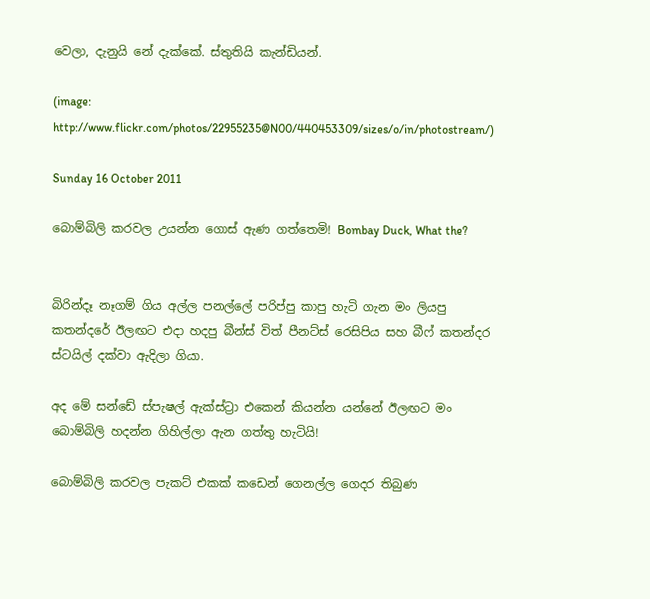වෙලා, දැනුයි නේ දැක්කේ. ස්තුතියි කැන්ඩියන්.

(image: http://www.flickr.com/photos/22955235@N00/440453309/sizes/o/in/photostream/)

Sunday 16 October 2011

බොම්බිලි කරවල උයන්න ගොස් ඇණ ගත්තෙමි! Bombay Duck, What the?


බිරින්දෑ නෑගම් ගිය අල්ල පනල්ලේ පරිප්පු කාපු හැටි ගැන මං ලියපු කතන්දරේ ඊලඟට එදා හදපු බීන්ස් විත් පීනට්ස් රෙසිපිය සහ බීෆ් කතන්දර ස්ටයිල් දක්වා ඇදිලා ගියා.

අද මේ සන්ඩේ ස්පැෂල් ඇක්ස්ට්‍රා එකෙන් කියන්න යන්නේ ඊලඟට මං බොම්බිලි හදන්න ගිහිල්ලා ඇන ගත්තු හැටියි!

බොම්බිලි කරවල පැකට් එකක් කඩෙන් ගෙනල්ල ගෙදර තිබුණ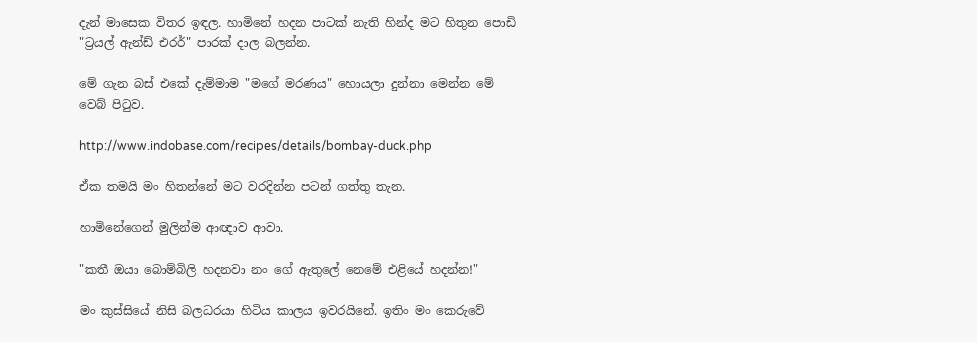දැන් මාසෙක විතර ඉඳල. හාමිනේ හදන පාටක් නැති හින්ද මට හිතුන පොඩි "ට්‍රයල් ඇන්ඩ් එරර්" පාරක් දාල බලන්න.

මේ ගැන බස් එකේ දැම්මාම "මගේ මරණය" හොයලා දුන්නා මෙන්න මේ වෙබ් පිටුව.

http://www.indobase.com/recipes/details/bombay-duck.php

ඒක තමයි මං හිතන්නේ මට වරදින්න පටන් ගත්තු තැන.

හාමිනේගෙන් මුලින්ම ආඥාව ආවා.

"කතී ඔයා බොම්බිලි හදනවා නං ගේ ඇතුලේ නෙමේ එළියේ හදන්න!"

මං කුස්සියේ නිසි බලධරයා හිටිය කාලය ඉවරයිනේ. ඉතිං මං කෙරුවේ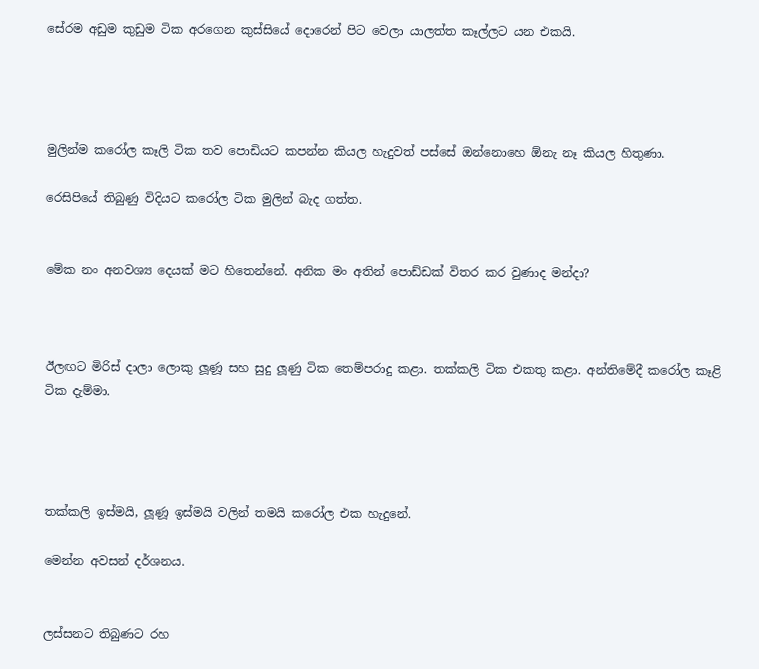සේරම අඩුම කුඩුම ටික අරගෙන කුස්සියේ දොරෙන් පිට වෙලා යාලත්ත කෑල්ලට යන එකයි.




මුලින්ම කරෝල කෑලි ටික තව පොඩියට කපන්න කියල හැදුවත් පස්සේ ඔන්නොහෙ ඕනැ නෑ කියල හිතුණා.

රෙසිපියේ තිබුණු විදියට කරෝල ටික මුලින් බැද ගත්ත.


මේක නං අනවශ්‍ය දෙයක් මට හිතෙන්නේ. අනික මං අතින් පොඩ්ඩක් විතර කර වුණාද මන්දා?



ඊලඟට මිරිස් දාලා ලොකු ලූණූ සහ සුදු ලූණු ටික තෙම්පරාදු කළා. තක්කලි ටික එකතු කළා. අන්තිමේදී කරෝල කෑළි ටික දැම්මා.




තක්කලි ඉස්මයි, ලූණූ ඉස්මයි වලින් තමයි කරෝල එක හැදුනේ.

මෙන්න අවසන් දර්ශනය.


ලස්සනට තිබුණට රහ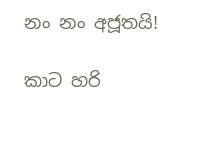නං නං අජූතයි!

කාට හරි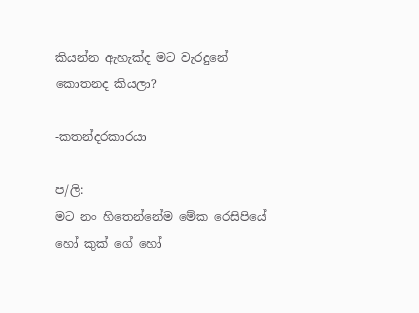කියන්න ඇහැක්ද මට වැරදුනේ කොතනද කියලා?

-කතන්දරකාරයා

ප/ලි:
මට නං හිතෙන්නේම මේක රෙසිපියේ හෝ කුක් ගේ හෝ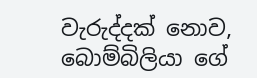වැරුද්දක් නොව, බොම්බිලියා ගේ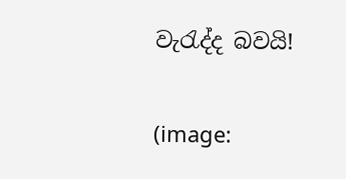වැරැද්ද බවයි!


(image: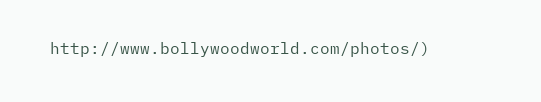http://www.bollywoodworld.com/photos/)